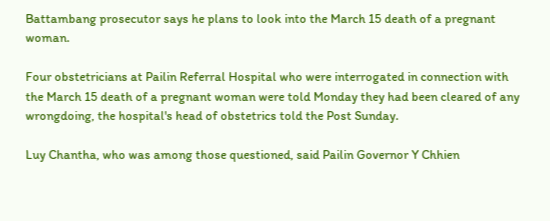Battambang prosecutor says he plans to look into the March 15 death of a pregnant woman.

Four obstetricians at Pailin Referral Hospital who were interrogated in connection with the March 15 death of a pregnant woman were told Monday they had been cleared of any wrongdoing, the hospital's head of obstetrics told the Post Sunday.

Luy Chantha, who was among those questioned, said Pailin Governor Y Chhien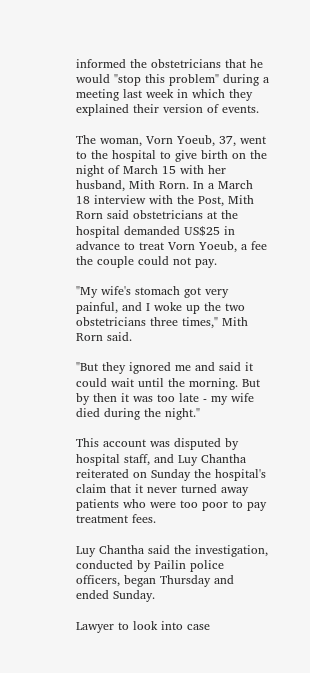informed the obstetricians that he would "stop this problem" during a meeting last week in which they explained their version of events.

The woman, Vorn Yoeub, 37, went to the hospital to give birth on the night of March 15 with her husband, Mith Rorn. In a March 18 interview with the Post, Mith Rorn said obstetricians at the hospital demanded US$25 in advance to treat Vorn Yoeub, a fee the couple could not pay.

"My wife's stomach got very painful, and I woke up the two obstetricians three times," Mith Rorn said.

"But they ignored me and said it could wait until the morning. But by then it was too late - my wife died during the night."

This account was disputed by hospital staff, and Luy Chantha reiterated on Sunday the hospital's claim that it never turned away patients who were too poor to pay treatment fees.

Luy Chantha said the investigation, conducted by Pailin police officers, began Thursday and ended Sunday.

Lawyer to look into case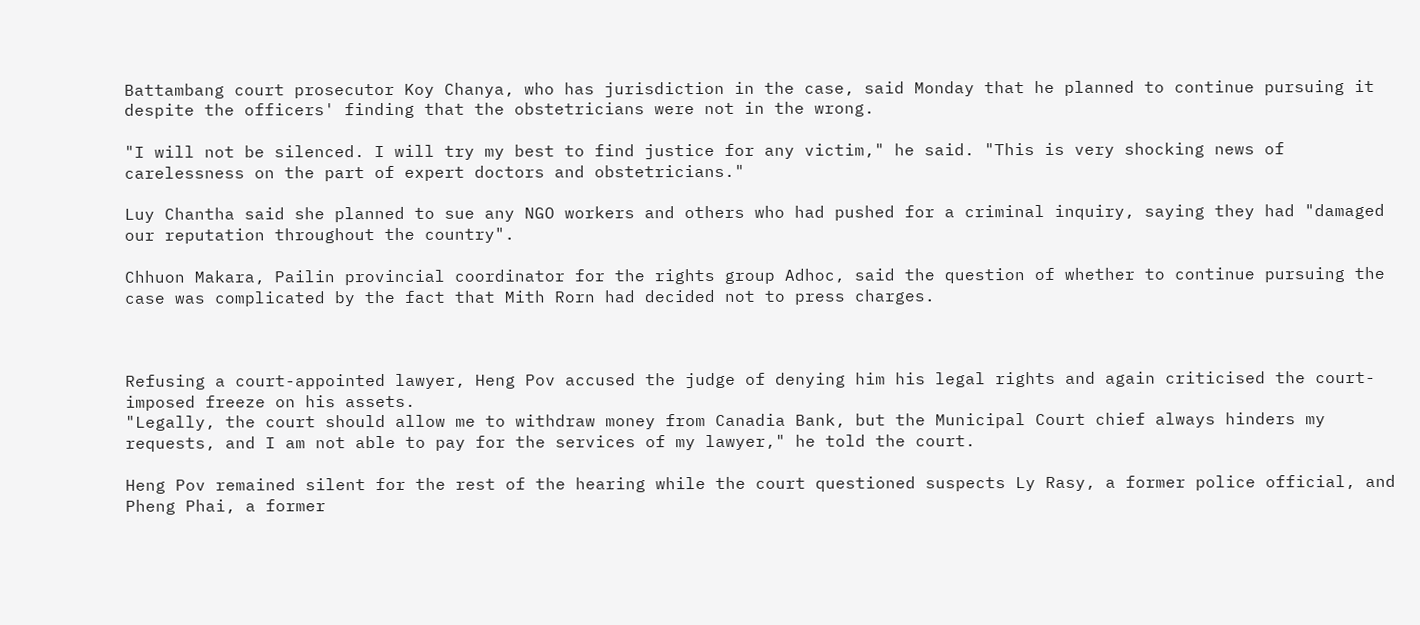Battambang court prosecutor Koy Chanya, who has jurisdiction in the case, said Monday that he planned to continue pursuing it despite the officers' finding that the obstetricians were not in the wrong.

"I will not be silenced. I will try my best to find justice for any victim," he said. "This is very shocking news of carelessness on the part of expert doctors and obstetricians."

Luy Chantha said she planned to sue any NGO workers and others who had pushed for a criminal inquiry, saying they had "damaged our reputation throughout the country".

Chhuon Makara, Pailin provincial coordinator for the rights group Adhoc, said the question of whether to continue pursuing the case was complicated by the fact that Mith Rorn had decided not to press charges.



Refusing a court-appointed lawyer, Heng Pov accused the judge of denying him his legal rights and again criticised the court-imposed freeze on his assets.
"Legally, the court should allow me to withdraw money from Canadia Bank, but the Municipal Court chief always hinders my requests, and I am not able to pay for the services of my lawyer," he told the court.

Heng Pov remained silent for the rest of the hearing while the court questioned suspects Ly Rasy, a former police official, and Pheng Phai, a former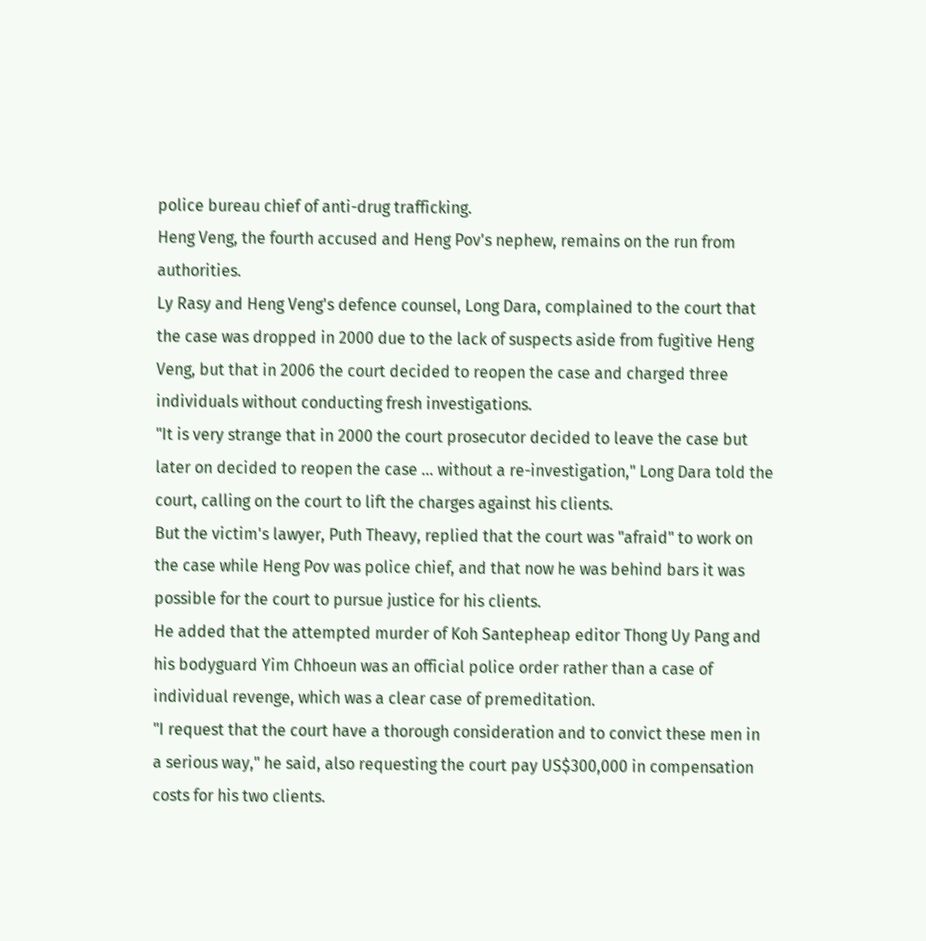police bureau chief of anti-drug trafficking.
Heng Veng, the fourth accused and Heng Pov's nephew, remains on the run from authorities.
Ly Rasy and Heng Veng's defence counsel, Long Dara, complained to the court that the case was dropped in 2000 due to the lack of suspects aside from fugitive Heng Veng, but that in 2006 the court decided to reopen the case and charged three individuals without conducting fresh investigations.
"It is very strange that in 2000 the court prosecutor decided to leave the case but later on decided to reopen the case ... without a re-investigation," Long Dara told the court, calling on the court to lift the charges against his clients.
But the victim's lawyer, Puth Theavy, replied that the court was "afraid" to work on the case while Heng Pov was police chief, and that now he was behind bars it was possible for the court to pursue justice for his clients.
He added that the attempted murder of Koh Santepheap editor Thong Uy Pang and his bodyguard Yim Chhoeun was an official police order rather than a case of individual revenge, which was a clear case of premeditation.
"I request that the court have a thorough consideration and to convict these men in a serious way," he said, also requesting the court pay US$300,000 in compensation costs for his two clients.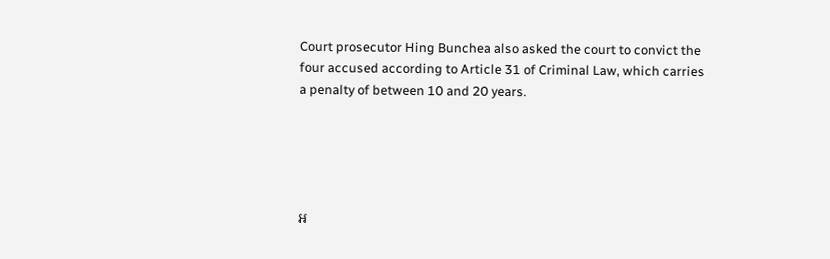Court prosecutor Hing Bunchea also asked the court to convict the four accused according to Article 31 of Criminal Law, which carries a penalty of between 10 and 20 years.





អ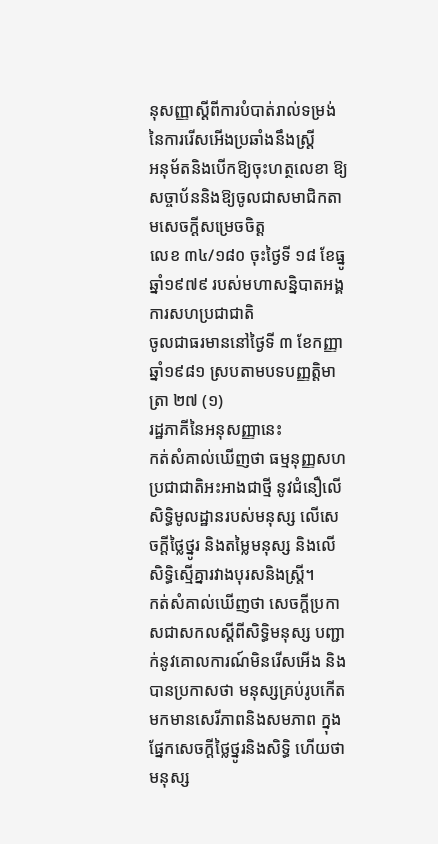នុសញ្ញាស្ដីពីការបំបាត់រាល់ទម្រង់នៃការរើសអើងប្រឆាំងនឹងស្ត្រី
អនុម័តនិងបើកឱ្យចុះហត្ថលេខា ឱ្យសច្ចាប័ននិងឱ្យចូលជាសមាជិកតាមសេចក្ដីសម្រេចចិត្ត
លេខ ៣៤/១៨០ ចុះថ្ងៃទី ១៨ ខែធ្នូ ឆ្នាំ១៩៧៩ របស់មហាសន្និបាតអង្គការសហប្រជាជាតិ
ចូលជាធរមាននៅថ្ងៃទី ៣ ខែកញ្ញា ឆ្នាំ១៩៨១ ស្របតាមបទបញ្ញត្តិមាត្រា ២៧ (១)
រដ្ឋភាគីនៃអនុសញ្ញានេះ
កត់សំគាល់ឃើញថា ធម្មនុញ្ញសហប្រជាជាតិអះអាងជាថ្មី នូវជំនឿលើសិទ្ធិមូលដ្ឋានរបស់មនុស្ស លើសេចក្ដីថ្លៃថ្នូរ និងតម្លៃមនុស្ស និងលើសិទ្ធិស្មើគ្នារវាងបុរសនិងស្ត្រី។
កត់សំគាល់ឃើញថា សេចក្ដីប្រកាសជាសកលស្ដីពីសិទ្ធិមនុស្ស បញ្ជាក់នូវគោលការណ៍មិនរើសអើង និងបានប្រកាសថា មនុស្សគ្រប់រូបកើតមកមានសេរីភាពនិងសមភាព ក្នុងផ្នែកសេចក្ដីថ្លៃថ្នូរនិងសិទ្ធិ ហើយថាមនុស្ស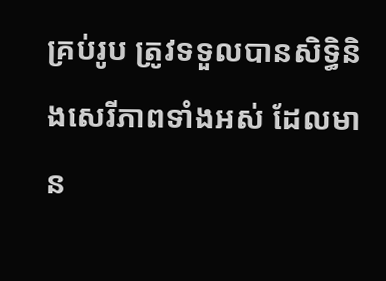គ្រប់រូប ត្រូវទទួលបានសិទ្ធិនិងសេរីភាពទាំងអស់ ដែលមាន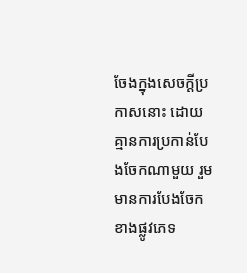ចែងក្នុងសេចក្ដីប្រកាសនោះ ដោយគ្មានការប្រកាន់បែងចែកណាមួយ រួមមានការបែងចែកខាងផ្លូវភេទ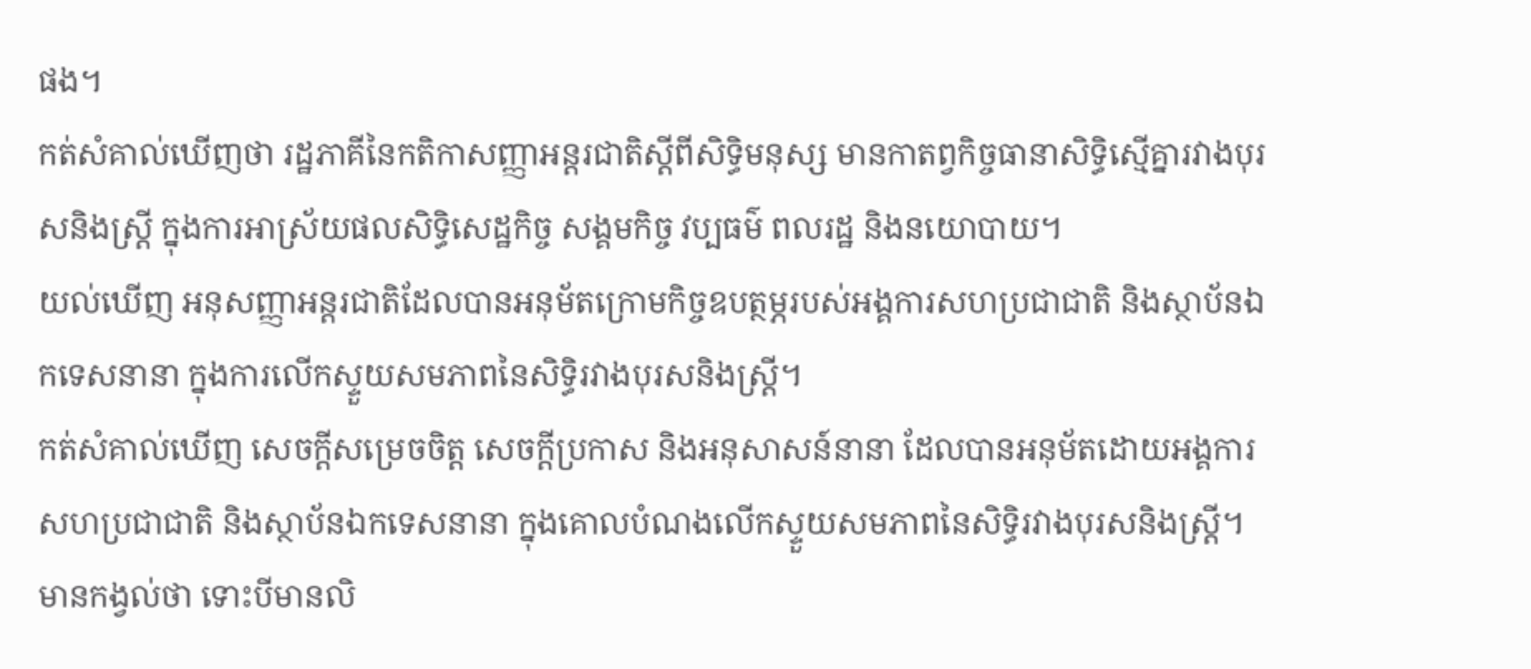ផង។
កត់សំគាល់ឃើញថា រដ្ឋភាគីនៃកតិកាសញ្ញាអន្តរជាតិស្ដីពីសិទ្ធិមនុស្ស មានកាតព្វកិច្ចធានាសិទ្ធិស្មើគ្នារវាងបុរសនិងស្ត្រី ក្នុងការអាស្រ័យផលសិទ្ធិសេដ្ឋកិច្ច សង្គមកិច្ច វប្បធម៌ ពលរដ្ឋ និងនយោបាយ។
យល់ឃើញ អនុសញ្ញាអន្តរជាតិដែលបានអនុម័តក្រោមកិច្ចឧបត្ថម្ភរបស់អង្គការសហប្រជាជាតិ និងស្ថាប័នឯកទេសនានា ក្នុងការលើកស្ទួយសមភាពនៃសិទ្ធិរវាងបុរសនិងស្ត្រី។
កត់សំគាល់ឃើញ សេចក្ដីសម្រេចចិត្ត សេចក្ដីប្រកាស និងអនុសាសន៍នានា ដែលបានអនុម័តដោយអង្គការសហប្រជាជាតិ និងស្ថាប័នឯកទេសនានា ក្នុងគោលបំណងលើកស្ទួយសមភាពនៃសិទ្ធិរវាងបុរសនិងស្ត្រី។
មានកង្វល់ថា ទោះបីមានលិ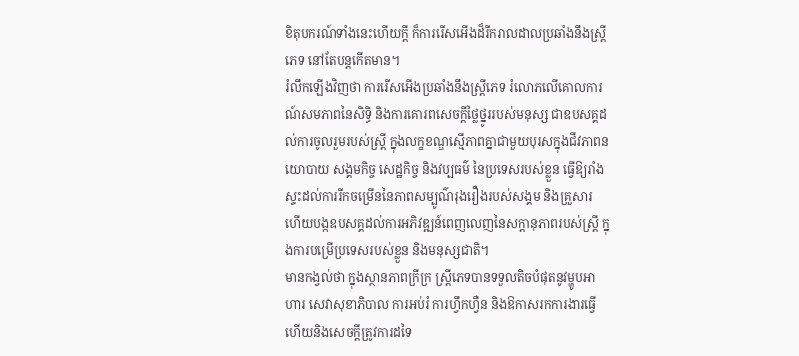ខិតុបករណ៍ទាំងនេះហើយក្ដី ក៏ការរើសអើងដ៏រីករាលដាលប្រឆាំងនឹងស្ត្រីភេទ នៅតែបន្តកើតមាន។
រំលឹកឡើងវិញថា ការរើសអើងប្រឆាំងនឹងស្ត្រីភេទ រំលោភលើគោលការណ៍សមភាពនៃសិទ្ធិ និងការគោរពសេចក្ដីថ្លៃថ្នូររបស់មនុស្ស ជាឧបសគ្គដល់ការចូលរួមរបស់ស្ត្រី ក្នុងលក្ខខណ្ឌស្មើភាពគ្នាជាមួយបុរសក្នុងជីវភាពនយោបាយ សង្គមកិច្ច សេដ្ឋកិច្ច និងវប្បធម៌ នៃប្រទេសរបស់ខ្លួន ធ្វើឱ្យរាំងស្ទះដល់ការរីកចម្រើននៃភាពសម្បូណ៌រុងរឿងរបស់សង្គម និងគ្រួសារ ហើយបង្កឧបសគ្គដល់ការអភិវឌ្ឍន៍ពេញលេញនៃសក្ដានុភាពរបស់ស្ត្រី ក្នុងការបម្រើប្រទេសរបស់ខ្លួន និងមនុស្សជាតិ។
មានកង្វល់ថា ក្នុងស្ថានភាពក្រីក្រ ស្ត្រីភេទបានទទួលតិចបំផុតនូវម្ហូបអាហារ សេវាសុខាភិបាល ការអប់រំ ការហ្វឹកហ្វឺន និងឱកាសរកការងារធ្វើ ហើយនិងសេចក្ដីត្រូវការដទៃ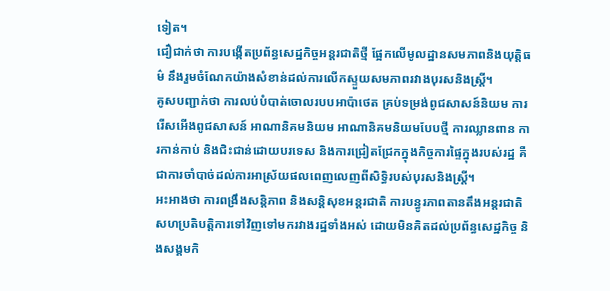ទៀត។
ជឿជាក់ថា ការបង្កើតប្រព័ន្ធសេដ្ឋកិច្ចអន្តរជាតិថ្មី ផ្អែកលើមូលដ្ឋានសមភាពនិងយុត្តិធម៌ នឹងរួមចំណែកយ៉ាងសំខាន់ដល់ការលើកស្ទួយសមភាពរវាងបុរសនិងស្ត្រី។
គូសបញ្ជាក់ថា ការលប់បំបាត់ចោលរបបអាប៉ាថេត គ្រប់ទម្រង់ពូជសាសន៍និយម ការរើសអើងពូជសាសន៍ អាណានិគមនិយម អាណានិគមនិយមបែបថ្មី ការឈ្លានពាន ការកាន់កាប់ និងជិះជាន់ដោយបរទេស និងការជ្រៀតជ្រែកក្នុងកិច្ចការផ្ទៃក្នុងរបស់រដ្ឋ គឺជាការចាំបាច់ដល់ការអាស្រ័យផលពេញលេញពីសិទ្ធិរបស់បុរសនិងស្ត្រី។
អះអាងថា ការពង្រឹងសន្តិភាព និងសន្តិសុខអន្តរជាតិ ការបន្ធូរភាពតានតឹងអន្តរជាតិ សហប្រតិបត្តិការទៅវិញទៅមករវាងរដ្ឋទាំងអស់ ដោយមិនគិតដល់ប្រព័ន្ធសេដ្ឋកិច្ច និងសង្គមកិ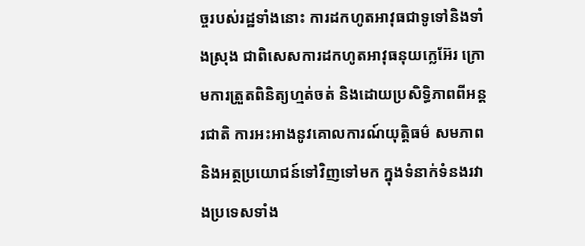ច្ចរបស់រដ្ឋទាំងនោះ ការដកហូតអាវុធជាទូទៅនិងទាំងស្រុង ជាពិសេសការដកហូតអាវុធនុយក្លេអ៊ែរ ក្រោមការត្រួតពិនិត្យហ្មត់ចត់ និងដោយប្រសិទ្ធិភាពពីអន្តរជាតិ ការអះអាងនូវគោលការណ៍យុត្តិធម៌ សមភាព និងអត្ថប្រយោជន៍ទៅវិញទៅមក ក្នុងទំនាក់ទំនងរវាងប្រទេសទាំង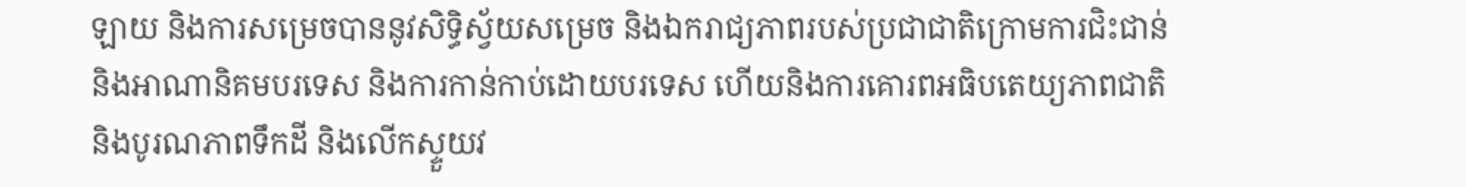ឡាយ និងការសម្រេចបាននូវសិទ្ធិស្វ័យសម្រេច និងឯករាជ្យភាពរបស់ប្រជាជាតិក្រោមការជិះជាន់ និងអាណានិគមបរទេស និងការកាន់កាប់ដោយបរទេស ហើយនិងការគោរពអធិបតេយ្យភាពជាតិ និងបូរណភាពទឹកដី និងលើកស្ទួយវ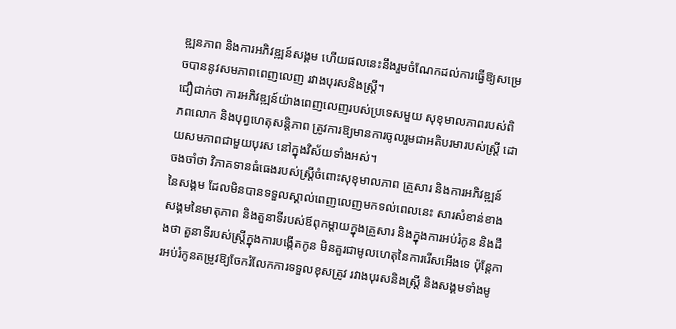ឌ្ឍនភាព និងការអភិវឌ្ឍន៍សង្គម ហើយផលនេះនឹងរួមចំណែកដល់ការធ្វើឱ្យសម្រេចបាននូវសមភាពពេញលេញ រវាងបុរសនិងស្ត្រី។
ជឿជាក់ថា ការអភិវឌ្ឍន៍យ៉ាងពេញលេញរបស់ប្រទេសមួយ សុខុមាលភាពរបស់ពិភពលោក និងបុព្វហេតុសន្តិភាព ត្រូវការឱ្យមានការចូលរួមជាអតិបរមារបស់ស្ត្រី ដោយសមភាពជាមួយបុរស នៅក្នុងវិស័យទាំងអស់។
ចងចាំថា វិភាគទានធំធេងរបស់ស្ត្រីចំពោះសុខុមាលភាព គ្រួសារ និងការអភិវឌ្ឍន៍នៃសង្គម ដែលមិនបានទទួលស្គាល់ពេញលេញមកទល់ពេលនេះ សារសំខាន់ខាងសង្គមនៃមាតុភាព និងតួនាទីរបស់ឪពុកម្ដាយក្នុងគ្រួសារ និងក្នុងការអប់រំកូន និងដឹងថា តួនាទីរបស់ស្ត្រីក្នុងការបង្កើតកូន មិនគួរជាមូលហេតុនៃការរើសអើងទេ ប៉ុន្តែការអប់រំកូនតម្រូវឱ្យចែករំលែកការទទួលខុសត្រូវ រវាងបុរសនិងស្ត្រី និងសង្គមទាំងមូ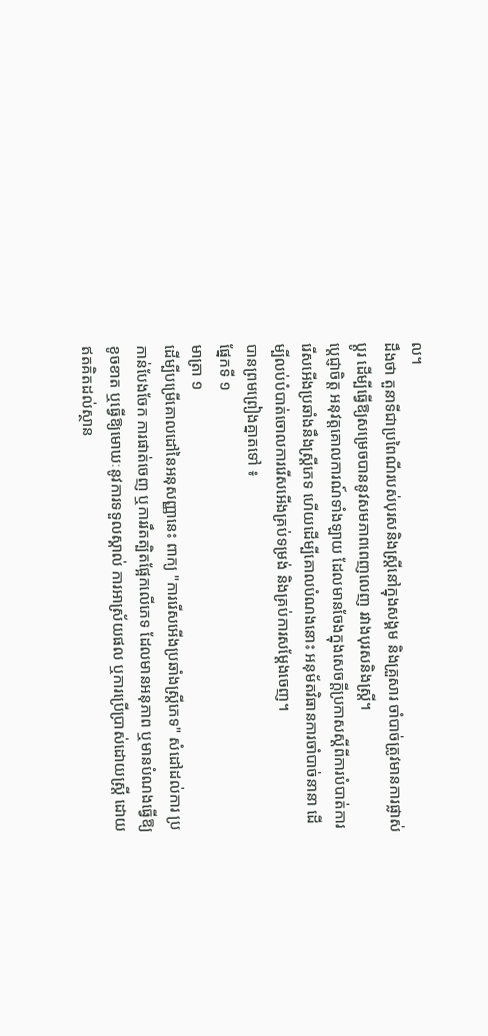ល។
ដឹងថា តួនាទីជាប្រពៃណីរបស់បុរសនិងស្ត្រីនៅក្នុងសង្គម និងគ្រួសារ ចាំបាច់ត្រូវមានការផ្លាស់ប្ដូរ ដើម្បីធ្វើឱ្យសម្រេចបាននូវសមភាពពេញលេញ រវាងបុរសនិងស្ត្រី។
ប្ដេជ្ញាចិត្ត អនុវត្តគោលការណ៍ទាំងឡាយ ដែលមានចែងក្នុងសេចក្ដីប្រកាសស្ដីពីការបំបាត់ការរើសអើងប្រឆាំងនឹងស្ត្រីភេទ ហើយដើម្បីគោលបំណងនោះ អនុម័តវិធានការចាំបាច់នានា ដើម្បីលប់បំបាត់ចោលការរើសអើងគ្រប់ទម្រង់ និងគ្រប់ការសម្ដែងចេញ។
បានព្រមព្រៀងគ្នាតទៅ ៖
ផ្នែកទី ១
មាត្រា ១
ដើម្បីបម្រើគោលដៅនៃអនុសញ្ញានេះ ពាក្យ "ការរើសអើងប្រឆាំងស្ត្រីភេទ" សំដៅដល់ការ ប្រកាន់បែងចែក ការផាត់ចេញ ឬការរឹតត្បិតផ្អែកលើភេទ ដែលមានអនុភាព ឬមានបំណងធ្វើឱ្យខូចខាត ឬធ្វើឱ្យមោឃៈនូវការទទួលស្គាល់ ការអាស្រ័យផល ឬការប្រើប្រាស់ដោយស្ត្រី ដោយឥតគិតដល់ស្ថាន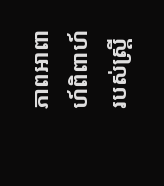ភាពអាពាហ៍ពិពាហ៍របស់ស្ត្រី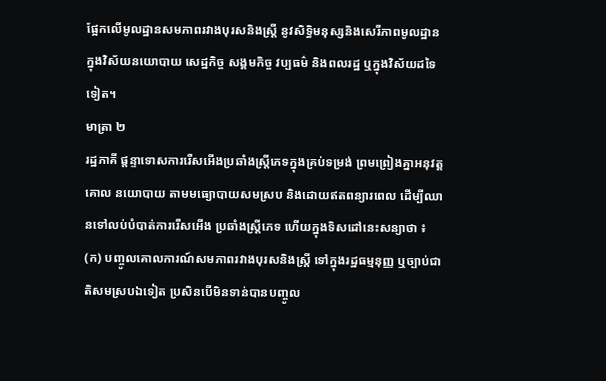ផ្អែកលើមូលដ្ឋានសមភាពរវាងបុរសនិងស្ត្រី នូវសិទ្ធិមនុស្សនិងសេរីភាពមូលដ្ឋាន ក្នុងវិស័យនយោបាយ សេដ្ឋកិច្ច សង្គមកិច្ច វប្បធម៌ និងពលរដ្ឋ ឬក្នុងវិស័យដទៃទៀត។
មាត្រា ២
រដ្ឋភាគី ផ្ដន្ទាទោសការរើសអើងប្រឆាំងស្ត្រីភេទក្នុងគ្រប់ទម្រង់ ព្រមព្រៀងគ្នាអនុវត្តគោល នយោបាយ តាមមធ្យោបាយសមស្រប និងដោយឥតពន្យារពេល ដើម្បីឈានទៅលប់បំបាត់ការរើសអើង ប្រឆាំងស្ត្រីភេទ ហើយក្នុងទិសដៅនេះសន្យាថា ៖
(ក) បញ្ចូលគោលការណ៍សមភាពរវាងបុរសនិងស្ត្រី ទៅក្នុងរដ្ឋធម្មនុញ្ញ ឬច្បាប់ជាតិសមស្របឯទៀត ប្រសិនបើមិនទាន់បានបញ្ចូល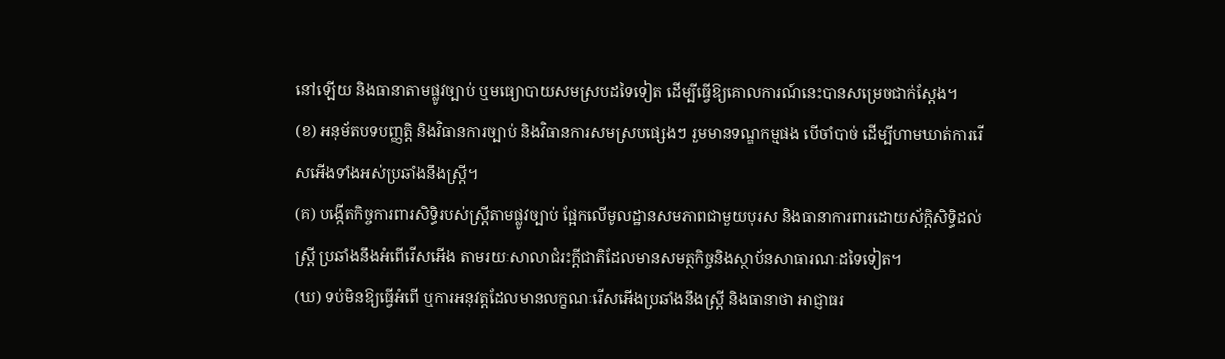នៅឡើយ និងធានាតាមផ្លូវច្បាប់ ឬមធ្យោបាយសមស្របដទៃទៀត ដើម្បីធ្វើឱ្យគោលការណ៍នេះបានសម្រេចជាក់ស្ដែង។
(ខ) អនុម័តបទបញ្ញត្តិ និងវិធានការច្បាប់ និងវិធានការសមស្របផ្សេងៗ រួមមានទណ្ឌកម្មផង បើចាំបាច់ ដើម្បីហាមឃាត់ការរើសអើងទាំងអស់ប្រឆាំងនឹងស្ត្រី។
(គ) បង្កើតកិច្ចការពារសិទ្ធិរបស់ស្ត្រីតាមផ្លូវច្បាប់ ផ្អែកលើមូលដ្ឋានសមភាពជាមួយបុរស និងធានាការពារដោយស័ក្ដិសិទ្ធិដល់ស្ត្រី ប្រឆាំងនឹងអំពើរើសអើង តាមរយៈសាលាជំរះក្ដីជាតិដែលមានសមត្ថកិច្ចនិងស្ថាប័នសាធារណៈដទៃទៀត។
(ឃ) ទប់មិនឱ្យធ្វើអំពើ ឬការអនុវត្តដែលមានលក្ខណៈរើសអើងប្រឆាំងនឹងស្ត្រី និងធានាថា អាជ្ញាធរ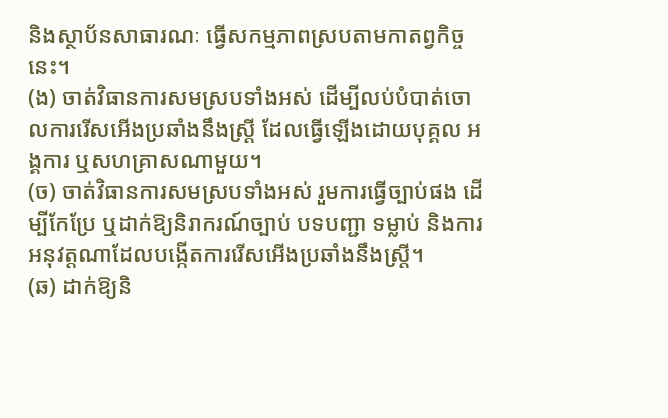និងស្ថាប័នសាធារណៈ ធ្វើសកម្មភាពស្របតាមកាតព្វកិច្ចនេះ។
(ង) ចាត់វិធានការសមស្របទាំងអស់ ដើម្បីលប់បំបាត់ចោលការរើសអើងប្រឆាំងនឹងស្ត្រី ដែលធ្វើឡើងដោយបុគ្គល អង្គការ ឬសហគ្រាសណាមួយ។
(ច) ចាត់វិធានការសមស្របទាំងអស់ រួមការធ្វើច្បាប់ផង ដើម្បីកែប្រែ ឬដាក់ឱ្យនិរាករណ៍ច្បាប់ បទបញ្ជា ទម្លាប់ និងការអនុវត្តណាដែលបង្កើតការរើសអើងប្រឆាំងនឹងស្ត្រី។
(ឆ) ដាក់ឱ្យនិ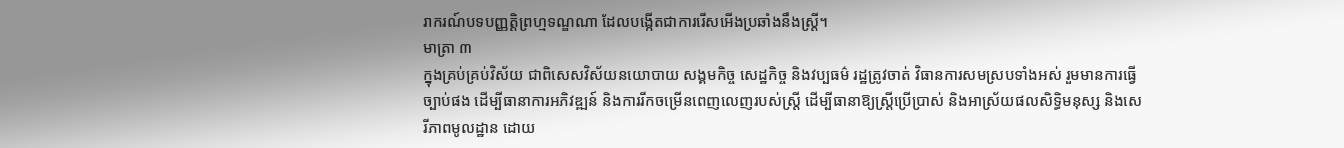រាករណ៍បទបញ្ញត្តិព្រហ្មទណ្ឌណា ដែលបង្កើតជាការរើសអើងប្រឆាំងនឹងស្ត្រី។
មាត្រា ៣
ក្នុងគ្រប់គ្រប់វិស័យ ជាពិសេសវិស័យនយោបាយ សង្គមកិច្ច សេដ្ឋកិច្ច និងវប្បធម៌ រដ្ឋត្រូវចាត់ វិធានការសមស្របទាំងអស់ រួមមានការធ្វើច្បាប់ផង ដើម្បីធានាការអភិវឌ្ឍន៍ និងការរីកចម្រើនពេញលេញរបស់ស្ត្រី ដើម្បីធានាឱ្យស្ត្រីប្រើប្រាស់ និងអាស្រ័យផលសិទ្ធិមនុស្ស និងសេរីភាពមូលដ្ឋាន ដោយ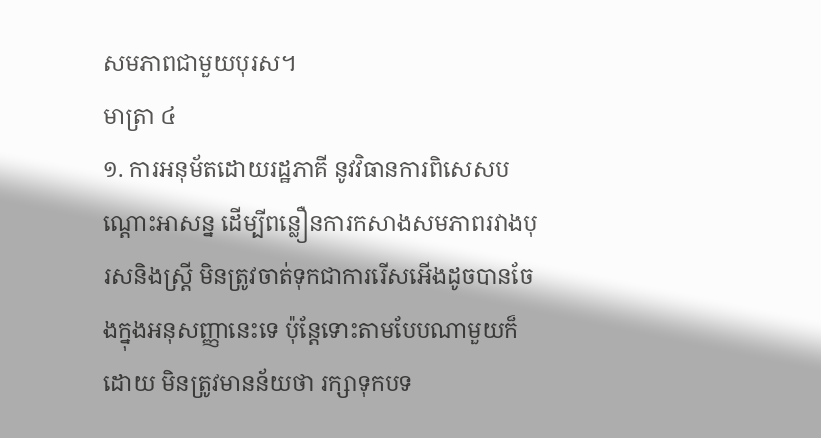សមភាពជាមួយបុរស។
មាត្រា ៤
១. ការអនុម័តដោយរដ្ឋភាគី នូវវិធានការពិសេសបណ្ដោះអាសន្ន ដើម្បីពន្លឿនការកសាងសមភាពរវាងបុរសនិងស្ត្រី មិនត្រូវចាត់ទុកជាការរើសអើងដូចបានចែងក្នុងអនុសញ្ញានេះទេ ប៉ុន្តែទោះតាមបែបណាមួយក៏ដោយ មិនត្រូវមានន័យថា រក្សាទុកបទ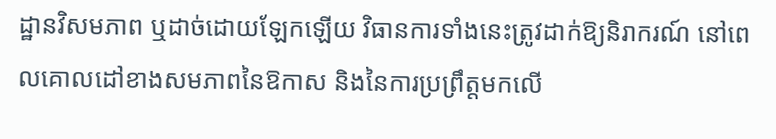ដ្ឋានវិសមភាព ឬដាច់ដោយឡែកឡើយ វិធានការទាំងនេះត្រូវដាក់ឱ្យនិរាករណ៍ នៅពេលគោលដៅខាងសមភាពនៃឱកាស និងនៃការប្រព្រឹត្តមកលើ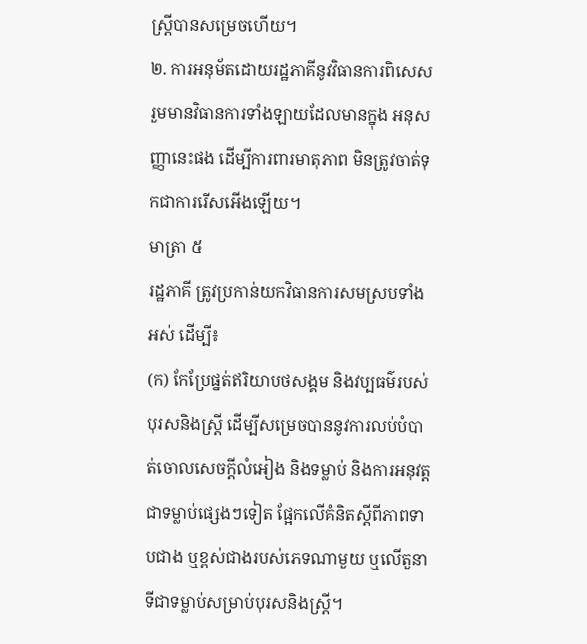ស្ត្រីបានសម្រេចហើយ។
២. ការអនុម័តដោយរដ្ឋភាគីនូវវិធានការពិសេស រួមមានវិធានការទាំងឡាយដែលមានក្នុង អនុសញ្ញានេះផង ដើម្បីការពារមាតុភាព មិនត្រូវចាត់ទុកជាការរើសអើងឡើយ។
មាត្រា ៥
រដ្ឋភាគី ត្រូវប្រកាន់យកវិធានការសមស្របទាំងអស់ ដើម្បី៖
(ក) កែប្រែផ្នត់ឥរិយាបថសង្គម និងវប្បធម៌របស់បុរសនិងស្ត្រី ដើម្បីសម្រេចបាននូវការលប់បំបាត់ចោលសេចក្ដីលំអៀង និងទម្លាប់ និងការអនុវត្តជាទម្លាប់ផ្សេងៗទៀត ផ្អែកលើគំនិតស្ដីពីភាពទាបជាង ឬខ្ពស់ជាងរបស់ភេទណាមួយ ឬលើតួនាទីជាទម្លាប់សម្រាប់បុរសនិងស្ត្រី។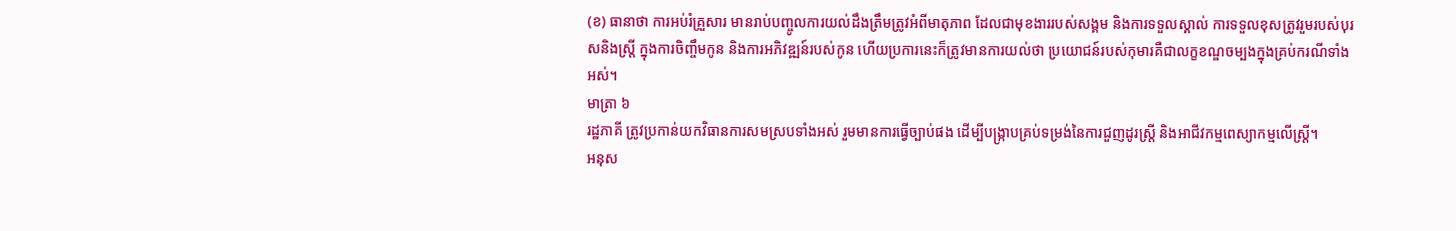(ខ) ធានាថា ការអប់រំគ្រួសារ មានរាប់បញ្ចូលការយល់ដឹងត្រឹមត្រូវអំពីមាតុភាព ដែលជាមុខងាររបស់សង្គម និងការទទួលស្គាល់ ការទទួលខុសត្រូវរួមរបស់បុរសនិងស្ត្រី ក្នុងការចិញ្ចឹមកូន និងការអភិវឌ្ឍន៍របស់កូន ហើយប្រការនេះក៏ត្រូវមានការយល់ថា ប្រយោជន៍របស់កុមារគឺជាលក្ខខណ្ឌចម្បងក្នុងគ្រប់ករណីទាំងអស់។
មាត្រា ៦
រដ្ឋភាគី ត្រូវប្រកាន់យកវិធានការសមស្របទាំងអស់ រួមមានការធ្វើច្បាប់ផង ដើម្បីបង្ក្រាបគ្រប់ទម្រង់នៃការជួញដូរស្ត្រី និងអាជីវកម្មពេស្យាកម្មលើស្ត្រី។
អនុស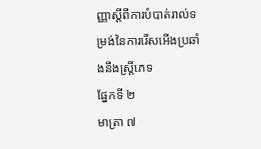ញ្ញាស្ដីពីការបំបាត់រាល់ទម្រង់នៃការរើសអើងប្រឆាំងនឹងស្ត្រីភេទ
ផ្នែកទី ២
មាត្រា ៧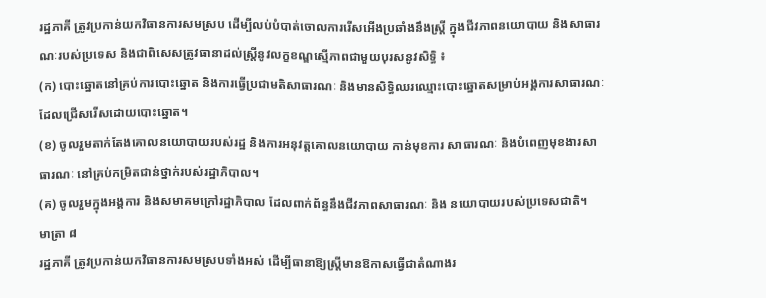រដ្ឋភាគី ត្រូវប្រកាន់យកវិធានការសមស្រប ដើម្បីលប់បំបាត់ចោលការរើសអើងប្រឆាំងនឹងស្ត្រី ក្នុងជីវភាពនយោបាយ និងសាធារណៈរបស់ប្រទេស និងជាពិសេសត្រូវធានាដល់ស្ត្រីនូវលក្ខខណ្ឌស្មើភាពជាមួយបុរសនូវសិទ្ធិ ៖
(ក) បោះឆ្នោតនៅគ្រប់ការបោះឆ្នោត និងការធ្វើប្រជាមតិសាធារណៈ និងមានសិទ្ធិឈរឈ្មោះបោះឆ្នោតសម្រាប់អង្គការសាធារណៈ ដែលជ្រើសរើសដោយបោះឆ្នោត។
(ខ) ចូលរួមតាក់តែងគោលនយោបាយរបស់រដ្ឋ និងការអនុវត្តគោលនយោបាយ កាន់មុខការ សាធារណៈ និងបំពេញមុខងារសាធារណៈ នៅគ្រប់កម្រិតជាន់ថ្នាក់របស់រដ្ឋាភិបាល។
(គ) ចូលរួមក្នុងអង្គការ និងសមាគមក្រៅរដ្ឋាភិបាល ដែលពាក់ព័ន្ធនឹងជីវភាពសាធារណៈ និង នយោបាយរបស់ប្រទេសជាតិ។
មាត្រា ៨
រដ្ឋភាគី ត្រូវប្រកាន់យកវិធានការសមស្របទាំងអស់ ដើម្បីធានាឱ្យស្ត្រីមានឱកាសធ្វើជាតំណាងរ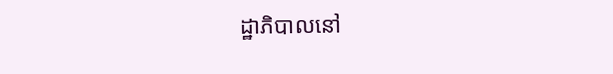ដ្ឋាភិបាលនៅ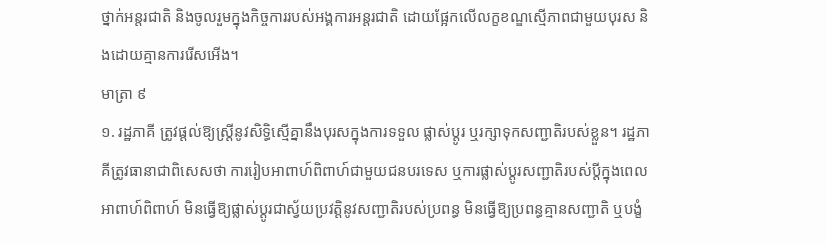ថ្នាក់អន្តរជាតិ និងចូលរួមក្នុងកិច្ចការរបស់អង្គការអន្តរជាតិ ដោយផ្អែកលើលក្ខខណ្ឌស្មើភាពជាមួយបុរស និងដោយគ្មានការរើសអើង។
មាត្រា ៩
១. រដ្ឋភាគី ត្រូវផ្ដល់ឱ្យស្ត្រីនូវសិទ្ធិស្មើគ្នានឹងបុរសក្នុងការទទួល ផ្លាស់ប្ដូរ ឬរក្សាទុកសញ្ជាតិរបស់ខ្លួន។ រដ្ឋភាគីត្រូវធានាជាពិសេសថា ការរៀបអាពាហ៍ពិពាហ៍ជាមួយជនបរទេស ឬការផ្លាស់ប្ដូរសញ្ជាតិរបស់ប្ដីក្នុងពេលអាពាហ៍ពិពាហ៍ មិនធ្វើឱ្យផ្លាស់ប្ដូរជាស្វ័យប្រវត្តិនូវសញ្ជាតិរបស់ប្រពន្ធ មិនធ្វើឱ្យប្រពន្ធគ្មានសញ្ជាតិ ឬបង្ខំ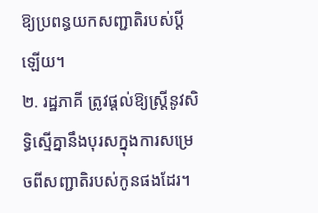ឱ្យប្រពន្ធយកសញ្ជាតិរបស់ប្ដីឡើយ។
២. រដ្ឋភាគី ត្រូវផ្ដល់ឱ្យស្ត្រីនូវសិទ្ធិស្មើគ្នានឹងបុរសក្នុងការសម្រេចពីសញ្ជាតិរបស់កូនផងដែរ។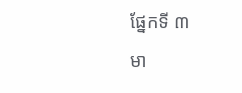ផ្នែកទី ៣
មា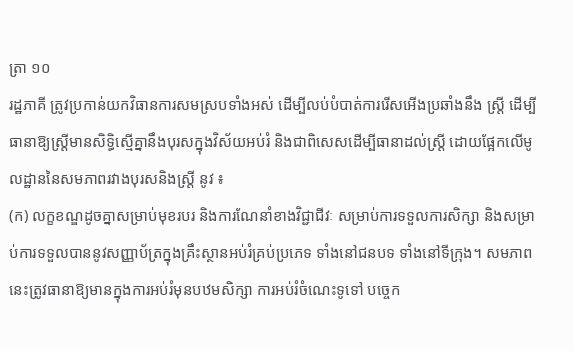ត្រា ១០
រដ្ឋភាគី ត្រូវប្រកាន់យកវិធានការសមស្របទាំងអស់ ដើម្បីលប់បំបាត់ការរើសអើងប្រឆាំងនឹង ស្ត្រី ដើម្បីធានាឱ្យស្ត្រីមានសិទ្ធិស្មើគ្នានឹងបុរសក្នុងវិស័យអប់រំ និងជាពិសេសដើម្បីធានាដល់ស្ត្រី ដោយផ្អែកលើមូលដ្ឋាននៃសមភាពរវាងបុរសនិងស្ត្រី នូវ ៖
(ក) លក្ខខណ្ឌដូចគ្នាសម្រាប់មុខរបរ និងការណែនាំខាងវិជ្ជាជីវៈ សម្រាប់ការទទួលការសិក្សា និងសម្រាប់ការទទួលបាននូវសញ្ញាប័ត្រក្នុងគ្រឹះស្ថានអប់រំគ្រប់ប្រភេទ ទាំងនៅជនបទ ទាំងនៅទីក្រុង។ សមភាពនេះត្រូវធានាឱ្យមានក្នុងការអប់រំមុនបឋមសិក្សា ការអប់រំចំណេះទូទៅ បច្ចេក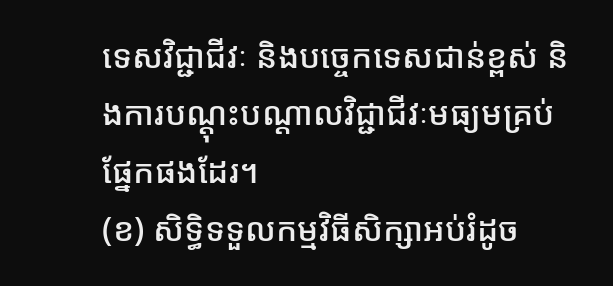ទេសវិជ្ជាជីវៈ និងបច្ចេកទេសជាន់ខ្ពស់ និងការបណ្ដុះបណ្ដាលវិជ្ជាជីវៈមធ្យមគ្រប់ផ្នែកផងដែរ។
(ខ) សិទ្ធិទទួលកម្មវិធីសិក្សាអប់រំដូច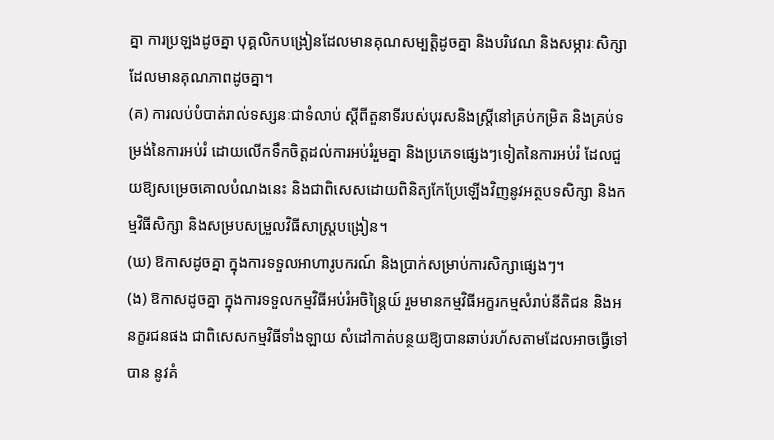គ្នា ការប្រឡងដូចគ្នា បុគ្គលិកបង្រៀនដែលមានគុណសម្បត្តិដូចគ្នា និងបរិវេណ និងសម្ភារៈសិក្សាដែលមានគុណភាពដូចគ្នា។
(គ) ការលប់បំបាត់រាល់ទស្សនៈជាទំលាប់ ស្ដីពីតួនាទីរបស់បុរសនិងស្ត្រីនៅគ្រប់កម្រិត និងគ្រប់ទម្រង់នៃការអប់រំ ដោយលើកទឹកចិត្តដល់ការអប់រំរួមគ្នា និងប្រភេទផ្សេងៗទៀតនៃការអប់រំ ដែលជួយឱ្យសម្រេចគោលបំណងនេះ និងជាពិសេសដោយពិនិត្យកែប្រែឡើងវិញនូវអត្ថបទសិក្សា និងកម្មវិធីសិក្សា និងសម្របសម្រួលវិធីសាស្ត្របង្រៀន។
(ឃ) ឱកាសដូចគ្នា ក្នុងការទទួលអាហារូបករណ៍ និងប្រាក់សម្រាប់ការសិក្សាផ្សេងៗ។
(ង) ឱកាសដូចគ្នា ក្នុងការទទួលកម្មវិធីអប់រំអចិន្ត្រៃយ៍ រួមមានកម្មវិធីអក្ខរកម្មសំរាប់នីតិជន និងអនក្ខរជនផង ជាពិសេសកម្មវិធីទាំងឡាយ សំដៅកាត់បន្ថយឱ្យបានឆាប់រហ័សតាមដែលអាចធ្វើទៅបាន នូវគំ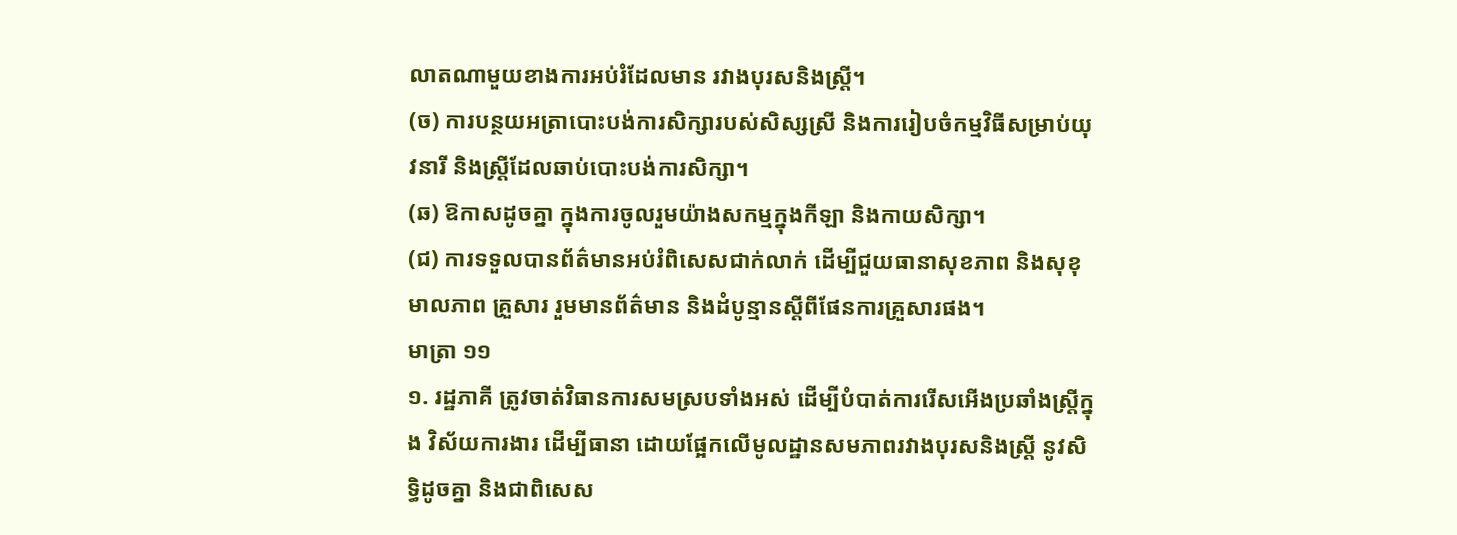លាតណាមួយខាងការអប់រំដែលមាន រវាងបុរសនិងស្ត្រី។
(ច) ការបន្ថយអត្រាបោះបង់ការសិក្សារបស់សិស្សស្រី និងការរៀបចំកម្មវិធីសម្រាប់យុវនារី និងស្ត្រីដែលឆាប់បោះបង់ការសិក្សា។
(ឆ) ឱកាសដូចគ្នា ក្នុងការចូលរួមយ៉ាងសកម្មក្នុងកីឡា និងកាយសិក្សា។
(ជ) ការទទួលបានព័ត៌មានអប់រំពិសេសជាក់លាក់ ដើម្បីជួយធានាសុខភាព និងសុខុមាលភាព គ្រួសារ រួមមានព័ត៌មាន និងដំបូន្មានស្ដីពីផែនការគ្រួសារផង។
មាត្រា ១១
១. រដ្ឋភាគី ត្រូវចាត់វិធានការសមស្របទាំងអស់ ដើម្បីបំបាត់ការរើសអើងប្រឆាំងស្ត្រីក្នុង វិស័យការងារ ដើម្បីធានា ដោយផ្អែកលើមូលដ្ឋានសមភាពរវាងបុរសនិងស្ត្រី នូវសិទ្ធិដូចគ្នា និងជាពិសេស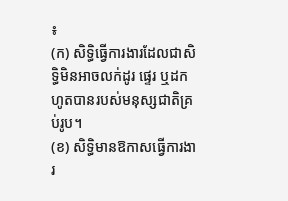៖
(ក) សិទ្ធិធ្វើការងារដែលជាសិទ្ធិមិនអាចលក់ដូរ ផ្ទេរ ឬដកហូតបានរបស់មនុស្សជាតិគ្រប់រូប។
(ខ) សិទ្ធិមានឱកាសធ្វើការងារ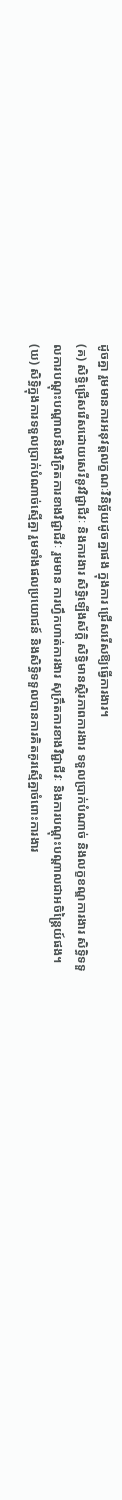ដូចគ្នា រួមមានការអនុវត្តលក្ខណៈវិនិច្ឆ័យដូចគ្នាផង ក្នុងការ ជ្រើសរើសឱ្យធ្វើការងារ។
(គ) សិទ្ធិជ្រើសរើសដោយសេរីនូវវិជ្ជាជីវៈ និងការងារ សិទ្ធិឡើងស័ក្តិ សិទ្ធិមានស្ថិរភាពការងារ ទទួលប្រាក់បំណាច់ និងលក្ខខណ្ឌការងារ សិទ្ធិទទួលការបណ្ដុះបណ្ដាលនិងវិក្រិតការខាងវិជ្ជាជីវៈ រួមមាន ការហ្វឹកហាត់ការងារ សុក្រឹតការខាងវិជ្ជាជីវៈ និងការបណ្ដុះបណ្ដាលជាអចិន្ត្រៃយ៍ផង។
(ឃ) សិទ្ធិក្នុងការទទួលប្រាក់បំណាច់ស្មើគ្នា រួមទាំងផលប្រយោជន៍ និងសិទ្ធិទទួលបានការគិតគូរស្មើគ្នាចំពោះការងារ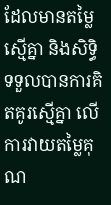ដែលមានតម្លៃស្មើគ្នា និងសិទ្ធិទទួលបានការគិតគូរស្មើគ្នា លើការវាយតម្លៃគុណ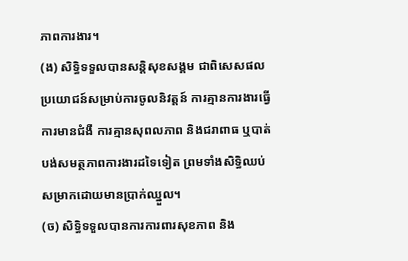ភាពការងារ។
(ង) សិទ្ធិទទួលបានសន្តិសុខសង្គម ជាពិសេសផលប្រយោជន៍សម្រាប់ការចូលនិវត្តន៍ ការគ្មានការងារធ្វើ ការមានជំងឺ ការគ្មានសុពលភាព និងជរាពាធ ឬបាត់បង់សមត្ថភាពការងារដទៃទៀត ព្រមទាំងសិទ្ធិឈប់សម្រាកដោយមានប្រាក់ឈ្នួល។
(ច) សិទ្ធិទទួលបានការការពារសុខភាព និង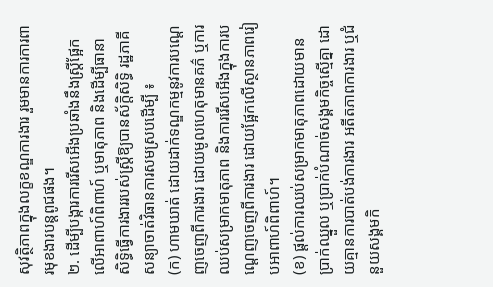សុវត្ថិភាពក្នុងលក្ខខណ្ឌការងារ រួមមានការការពារមុខងារបន្តពូជផង។
២. ដើម្បីបង្ការការរើសអើងប្រឆាំងនឹងស្ត្រីផ្អែកលើអាពាហ៍ពិពាហ៍ ឬមាតុភាព និងដើម្បីធានា សិទ្ធិធ្វើការងាររបស់ស្ត្រីឱ្យបានស័ក្ដិសិទ្ធិ រដ្ឋភាគីសន្យាចាត់វិធានការសមស្របដើម្បី ៖
(ក) ហាមឃាត់ ដោយដាក់ទណ្ឌកម្មនូវការបណ្ដេញចេញពីការងារ ដោយមូលហេតុមានគភ៌ ឬការឈប់សម្រាកមាតុភាព និងការរើសអើងក្នុងការបណ្ដេញចេញពីការងារ ដោយផ្អែកលើស្ថានភាពរៀបអាពាហ៍ពិពាហ៍។
(ខ) ផ្ដល់ការឈប់សម្រាកមាតុភាពដោយមានប្រាក់ឈ្នួល ឬប្រាក់បំណាច់សង្គមកិច្ចស្មើគ្នា ដោយគ្មានការបាត់បង់ការងារ អតីតភាពការងារ ឬជំនួយសង្គមកិ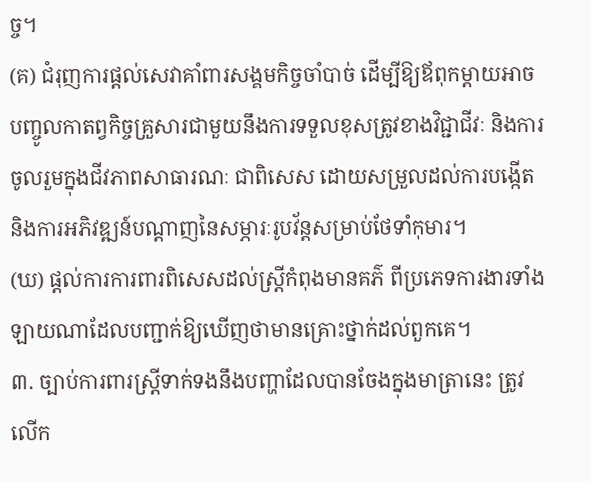ច្ច។
(គ) ជំរុញការផ្ដល់សេវាគាំពារសង្គមកិច្ចចាំបាច់ ដើម្បីឱ្យឪពុកម្ដាយអាចបញ្ចូលកាតព្វកិច្ចគ្រួសារជាមួយនឹងការទទួលខុសត្រូវខាងវិជ្ជាជីវៈ និងការចូលរួមក្នុងជីវភាពសាធារណៈ ជាពិសេស ដោយសម្រួលដល់ការបង្កើត និងការអភិវឌ្ឍន៍បណ្ដាញនៃសម្ភារៈរូបវ័ន្តសម្រាប់ថែទាំកុមារ។
(ឃ) ផ្ដល់ការការពារពិសេសដល់ស្ត្រីកំពុងមានគភ៌ ពីប្រភេទការងារទាំងឡាយណាដែលបញ្ជាក់ឱ្យឃើញថាមានគ្រោះថ្នាក់ដល់ពួកគេ។
៣. ច្បាប់ការពារស្ត្រីទាក់ទងនឹងបញ្ហាដែលបានចែងក្នុងមាត្រានេះ ត្រូវលើក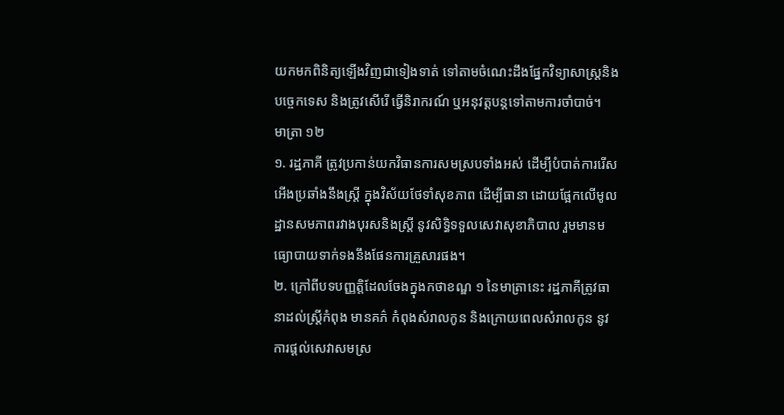យកមកពិនិត្យឡើងវិញជាទៀងទាត់ ទៅតាមចំណេះដឹងផ្នែកវិទ្យាសាស្ត្រនិងបច្ចេកទេស និងត្រូវសើរើ ធ្វើនិរាករណ៍ ឬអនុវត្តបន្តទៅតាមការចាំបាច់។
មាត្រា ១២
១. រដ្ឋភាគី ត្រូវប្រកាន់យកវិធានការសមស្របទាំងអស់ ដើម្បីបំបាត់ការរើសអើងប្រឆាំងនឹងស្ត្រី ក្នុងវិស័យថែទាំសុខភាព ដើម្បីធានា ដោយផ្អែកលើមូលដ្ឋានសមភាពរវាងបុរសនិងស្ត្រី នូវសិទ្ធិទទួលសេវាសុខាភិបាល រួមមានមធ្យោបាយទាក់ទងនឹងផែនការគ្រួសារផង។
២. ក្រៅពីបទបញ្ញត្តិដែលចែងក្នុងកថាខណ្ឌ ១ នៃមាត្រានេះ រដ្ឋភាគីត្រូវធានាដល់ស្ត្រីកំពុង មានគភ៌ កំពុងសំរាលកូន និងក្រោយពេលសំរាលកូន នូវការផ្ដល់សេវាសមស្រ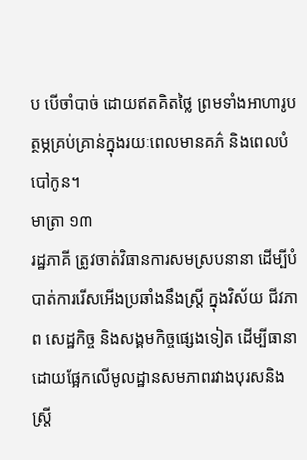ប បើចាំបាច់ ដោយឥតគិតថ្លៃ ព្រមទាំងអាហារូបត្ថម្ភគ្រប់គ្រាន់ក្នុងរយៈពេលមានគភ៌ និងពេលបំបៅកូន។
មាត្រា ១៣
រដ្ឋភាគី ត្រូវចាត់វិធានការសមស្របនានា ដើម្បីបំបាត់ការរើសអើងប្រឆាំងនឹងស្ត្រី ក្នុងវិស័យ ជីវភាព សេដ្ឋកិច្ច និងសង្គមកិច្ចផ្សេងទៀត ដើម្បីធានា ដោយផ្អែកលើមូលដ្ឋានសមភាពរវាងបុរសនិងស្ត្រី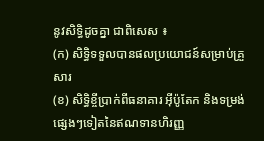នូវសិទ្ធិដូចគ្នា ជាពិសេស ៖
(ក) សិទ្ធិទទួលបានផលប្រយោជន៍សម្រាប់គ្រួសារ
(ខ) សិទ្ធិខ្ចីប្រាក់ពីធនាគារ អ៊ីប៉ូតែក និងទម្រង់ផ្សេងៗទៀតនៃឥណទានហិរញ្ញ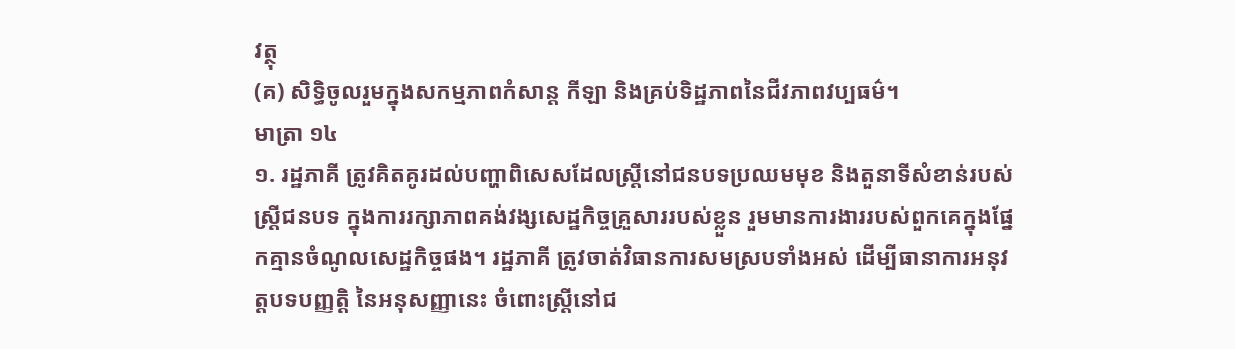វត្ថុ
(គ) សិទ្ធិចូលរួមក្នុងសកម្មភាពកំសាន្ត កីឡា និងគ្រប់ទិដ្ឋភាពនៃជីវភាពវប្បធម៌។
មាត្រា ១៤
១. រដ្ឋភាគី ត្រូវគិតគូរដល់បញ្ហាពិសេសដែលស្ត្រីនៅជនបទប្រឈមមុខ និងតួនាទីសំខាន់របស់ស្ត្រីជនបទ ក្នុងការរក្សាភាពគង់វង្សសេដ្ឋកិច្ចគ្រួសាររបស់ខ្លួន រួមមានការងាររបស់ពួកគេក្នុងផ្នែកគ្មានចំណូលសេដ្ឋកិច្ចផង។ រដ្ឋភាគី ត្រូវចាត់វិធានការសមស្របទាំងអស់ ដើម្បីធានាការអនុវត្តបទបញ្ញត្តិ នៃអនុសញ្ញានេះ ចំពោះស្ត្រីនៅជ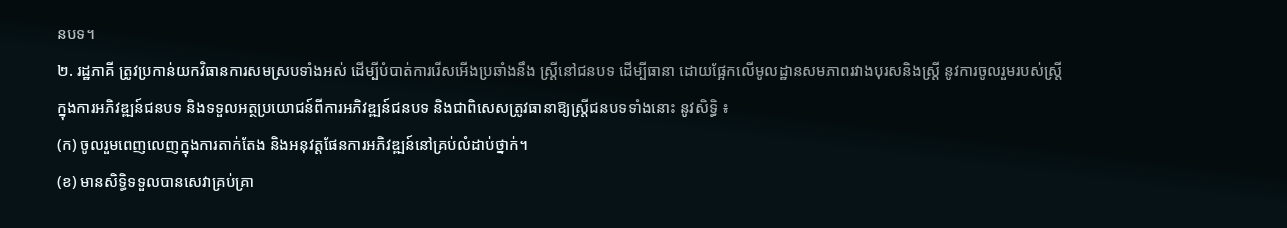នបទ។
២. រដ្ឋភាគី ត្រូវប្រកាន់យកវិធានការសមស្របទាំងអស់ ដើម្បីបំបាត់ការរើសអើងប្រឆាំងនឹង ស្ត្រីនៅជនបទ ដើម្បីធានា ដោយផ្អែកលើមូលដ្ឋានសមភាពរវាងបុរសនិងស្ត្រី នូវការចូលរួមរបស់ស្ត្រីក្នុងការអភិវឌ្ឍន៍ជនបទ និងទទួលអត្ថប្រយោជន៍ពីការអភិវឌ្ឍន៍ជនបទ និងជាពិសេសត្រូវធានាឱ្យស្ត្រីជនបទទាំងនោះ នូវសិទ្ធិ ៖
(ក) ចូលរួមពេញលេញក្នុងការតាក់តែង និងអនុវត្តផែនការអភិវឌ្ឍន៍នៅគ្រប់លំដាប់ថ្នាក់។
(ខ) មានសិទ្ធិទទួលបានសេវាគ្រប់គ្រា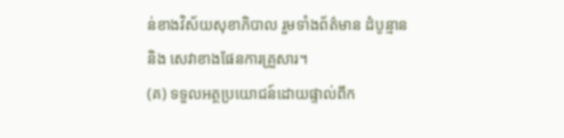ន់ខាងវិស័យសុខាភិបាល រួមទាំងព័ត៌មាន ដំបូន្មាន និង សេវាខាងផែនការគ្រួសារ។
(គ) ទទួលអត្ថប្រយោជន៍ដោយផ្ទាល់ពីក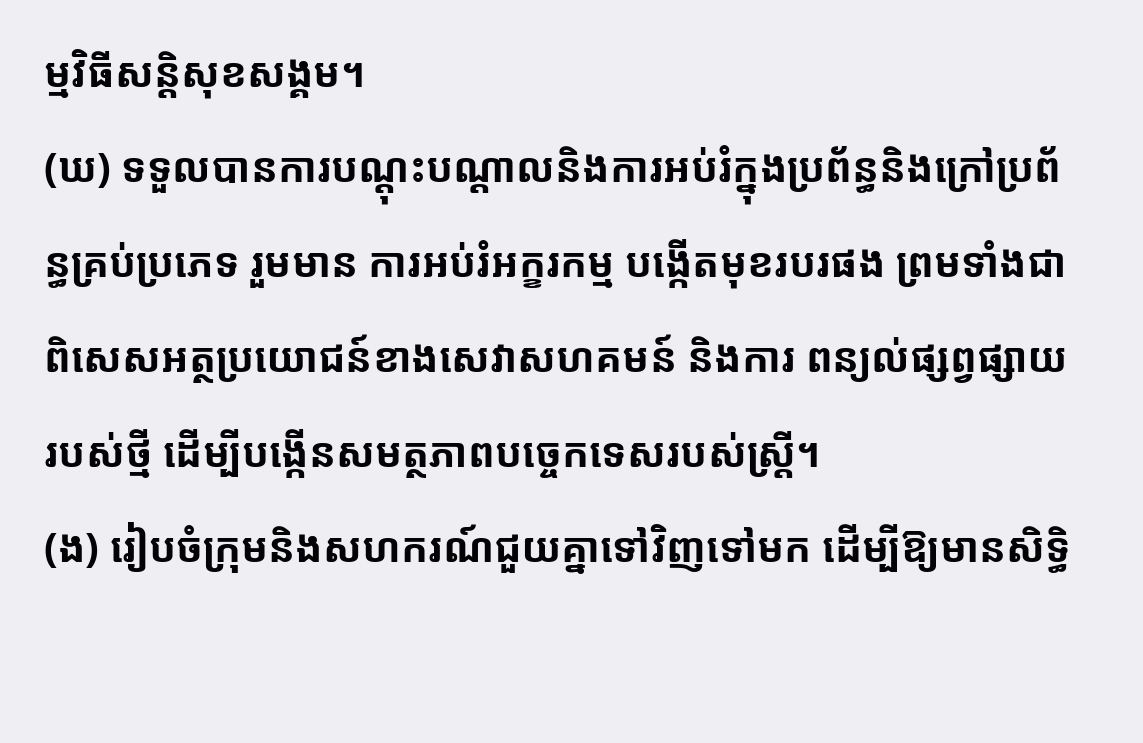ម្មវិធីសន្តិសុខសង្គម។
(ឃ) ទទួលបានការបណ្ដុះបណ្ដាលនិងការអប់រំក្នុងប្រព័ន្ធនិងក្រៅប្រព័ន្ធគ្រប់ប្រភេទ រួមមាន ការអប់រំអក្ខរកម្ម បង្កើតមុខរបរផង ព្រមទាំងជាពិសេសអត្ថប្រយោជន៍ខាងសេវាសហគមន៍ និងការ ពន្យល់ផ្សព្វផ្សាយរបស់ថ្មី ដើម្បីបង្កើនសមត្ថភាពបច្ចេកទេសរបស់ស្ត្រី។
(ង) រៀបចំក្រុមនិងសហករណ៍ជួយគ្នាទៅវិញទៅមក ដើម្បីឱ្យមានសិទ្ធិ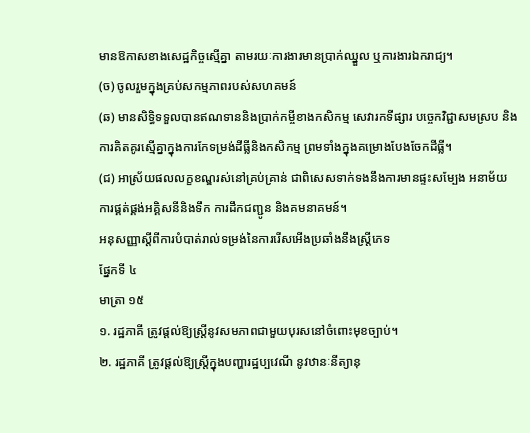មានឱកាសខាងសេដ្ឋកិច្ចស្មើគ្នា តាមរយៈការងារមានប្រាក់ឈ្នួល ឬការងារឯករាជ្យ។
(ច) ចូលរួមក្នុងគ្រប់សកម្មភាពរបស់សហគមន៍
(ឆ) មានសិទ្ធិទទួលបានឥណទាននិងប្រាក់កម្ចីខាងកសិកម្ម សេវារកទីផ្សារ បច្ចេកវិជ្ជាសមស្រប និងការគិតគូរស្មើគ្នាក្នុងការកែទម្រង់ដីធ្លីនិងកសិកម្ម ព្រមទាំងក្នុងគម្រោងបែងចែកដីធ្លី។
(ជ) អាស្រ័យផលលក្ខខណ្ឌរស់នៅគ្រប់គ្រាន់ ជាពិសេសទាក់ទងនឹងការមានផ្ទះសម្បែង អនាម័យ ការផ្គត់ផ្គង់អគ្គិសនីនិងទឹក ការដឹកជញ្ជូន និងគមនាគមន៍។
អនុសញ្ញាស្ដីពីការបំបាត់រាល់ទម្រង់នៃការរើសអើងប្រឆាំងនឹងស្ត្រីភេទ
ផ្នែកទី ៤
មាត្រា ១៥
១. រដ្ឋភាគី ត្រូវផ្ដល់ឱ្យស្ត្រីនូវសមភាពជាមួយបុរសនៅចំពោះមុខច្បាប់។
២. រដ្ឋភាគី ត្រូវផ្ដល់ឱ្យស្ត្រីក្នុងបញ្ហារដ្ឋប្បវេណី នូវឋានៈនីត្យានុ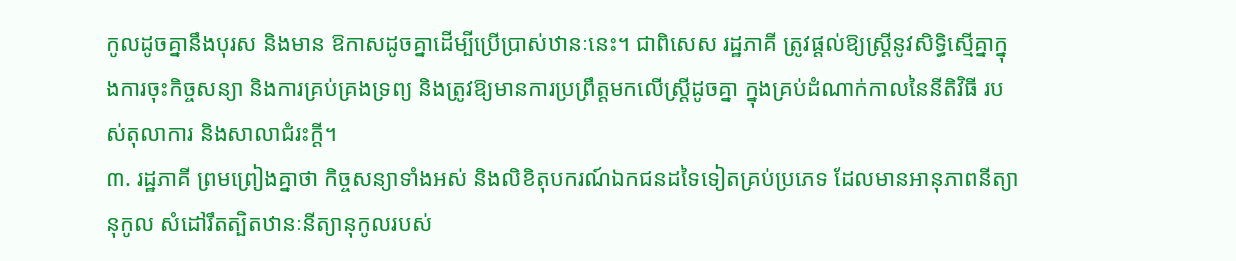កូលដូចគ្នានឹងបុរស និងមាន ឱកាសដូចគ្នាដើម្បីប្រើប្រាស់ឋានៈនេះ។ ជាពិសេស រដ្ឋភាគី ត្រូវផ្ដល់ឱ្យស្ត្រីនូវសិទ្ធិស្មើគ្នាក្នុងការចុះកិច្ចសន្យា និងការគ្រប់គ្រងទ្រព្យ និងត្រូវឱ្យមានការប្រព្រឹត្តមកលើស្ត្រីដូចគ្នា ក្នុងគ្រប់ដំណាក់កាលនៃនីតិវិធី របស់តុលាការ និងសាលាជំរះក្ដី។
៣. រដ្ឋភាគី ព្រមព្រៀងគ្នាថា កិច្ចសន្យាទាំងអស់ និងលិខិតុបករណ៍ឯកជនដទៃទៀតគ្រប់ប្រភេទ ដែលមានអានុភាពនីត្យានុកូល សំដៅរឹតត្បិតឋានៈនីត្យានុកូលរបស់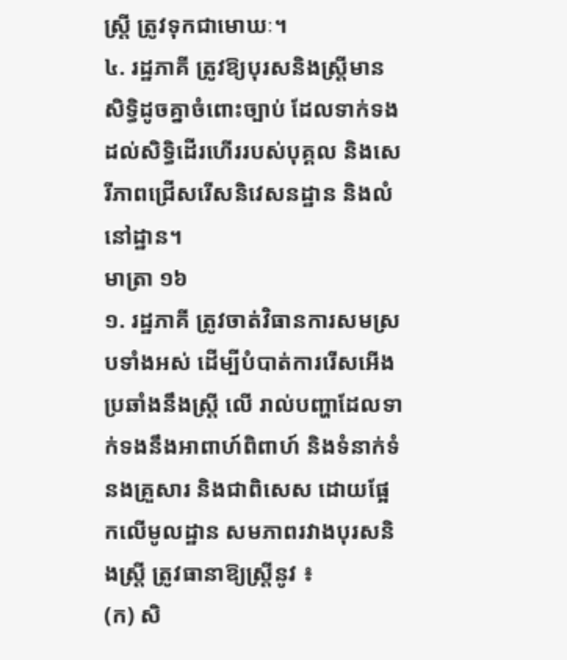ស្ត្រី ត្រូវទុកជាមោឃៈ។
៤. រដ្ឋភាគី ត្រូវឱ្យបុរសនិងស្ត្រីមានសិទ្ធិដូចគ្នាចំពោះច្បាប់ ដែលទាក់ទងដល់សិទ្ធិដើរហើររបស់បុគ្គល និងសេរីភាពជ្រើសរើសនិវេសនដ្ឋាន និងលំនៅដ្ឋាន។
មាត្រា ១៦
១. រដ្ឋភាគី ត្រូវចាត់វិធានការសមស្របទាំងអស់ ដើម្បីបំបាត់ការរើសអើងប្រឆាំងនឹងស្ត្រី លើ រាល់បញ្ហាដែលទាក់ទងនឹងអាពាហ៍ពិពាហ៍ និងទំនាក់ទំនងគ្រួសារ និងជាពិសេស ដោយផ្អែកលើមូលដ្ឋាន សមភាពរវាងបុរសនិងស្ត្រី ត្រូវធានាឱ្យស្ត្រីនូវ ៖
(ក) សិ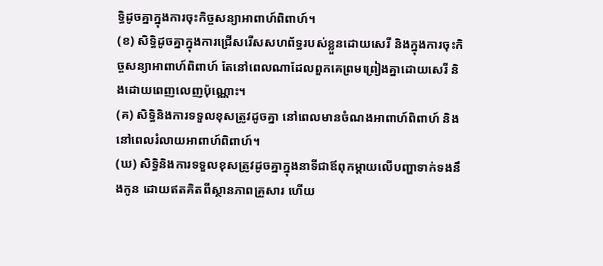ទ្ធិដូចគ្នាក្នុងការចុះកិច្ចសន្យាអាពាហ៍ពិពាហ៍។
(ខ) សិទ្ធិដូចគ្នាក្នុងការជ្រើសរើសសហព័ទ្ធរបស់ខ្លួនដោយសេរី និងក្នុងការចុះកិច្ចសន្យាអាពាហ៍ពិពាហ៍ តែនៅពេលណាដែលពួកគេព្រមព្រៀងគ្នាដោយសេរី និងដោយពេញលេញប៉ុណ្ណោះ។
(គ) សិទ្ធិនិងការទទួលខុសត្រូវដូចគ្នា នៅពេលមានចំណងអាពាហ៍ពិពាហ៍ និងនៅពេលរំលាយអាពាហ៍ពិពាហ៍។
(ឃ) សិទ្ធិនិងការទទួលខុសត្រូវដូចគ្នាក្នុងនាទីជាឪពុកម្ដាយលើបញ្ហាទាក់ទងនឹងកូន ដោយឥតគិតពីស្ថានភាពគ្រួសារ ហើយ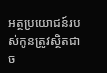អត្ថប្រយោជន៍របស់កូនត្រូវស្ថិតជាច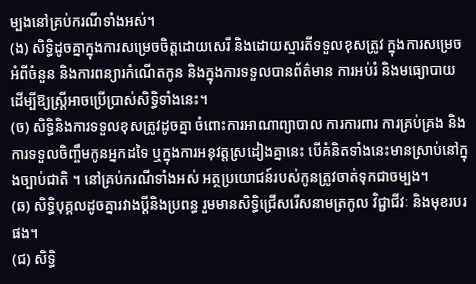ម្បងនៅគ្រប់ករណីទាំងអស់។
(ង) សិទ្ធិដូចគ្នាក្នុងការសម្រេចចិត្តដោយសេរី និងដោយស្មារតីទទួលខុសត្រូវ ក្នុងការសម្រេចអំពីចំនួន និងការពន្យារកំណើតកូន និងក្នុងការទទួលបានព័ត៌មាន ការអប់រំ និងមធ្យោបាយ ដើម្បីឱ្យស្ត្រីអាចប្រើប្រាស់សិទ្ធិទាំងនេះ។
(ច) សិទ្ធិនិងការទទួលខុសត្រូវដូចគ្នា ចំពោះការអាណាព្យាបាល ការការពារ ការគ្រប់គ្រង និងការទទួលចិញ្ចឹមកូនអ្នកដទៃ ឬក្នុងការអនុវត្តស្រដៀងគ្នានេះ បើគំនិតទាំងនេះមានស្រាប់នៅក្នុងច្បាប់ជាតិ ។ នៅគ្រប់ករណីទាំងអស់ អត្ថប្រយោជន៍របស់កូនត្រូវចាត់ទុកជាចម្បង។
(ឆ) សិទ្ធិបុគ្គលដូចគ្នារវាងប្ដីនិងប្រពន្ធ រួមមានសិទ្ធិជ្រើសរើសនាមត្រកូល វិជ្ជាជីវៈ និងមុខរបរ ផង។
(ជ) សិទ្ធិ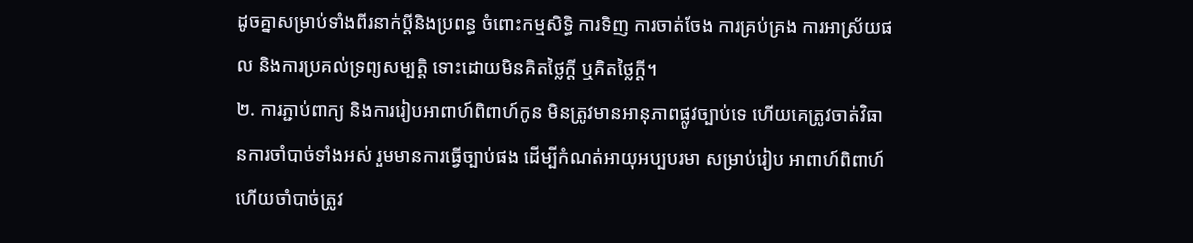ដូចគ្នាសម្រាប់ទាំងពីរនាក់ប្ដីនិងប្រពន្ធ ចំពោះកម្មសិទ្ធិ ការទិញ ការចាត់ចែង ការគ្រប់គ្រង ការអាស្រ័យផល និងការប្រគល់ទ្រព្យសម្បត្តិ ទោះដោយមិនគិតថ្លៃក្ដី ឬគិតថ្លៃក្ដី។
២. ការភ្ជាប់ពាក្យ និងការរៀបអាពាហ៍ពិពាហ៍កូន មិនត្រូវមានអានុភាពផ្លូវច្បាប់ទេ ហើយគេត្រូវចាត់វិធានការចាំបាច់ទាំងអស់ រួមមានការធ្វើច្បាប់ផង ដើម្បីកំណត់អាយុអប្បបរមា សម្រាប់រៀប អាពាហ៍ពិពាហ៍ ហើយចាំបាច់ត្រូវ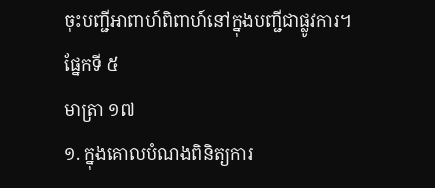ចុះបញ្ជីអាពាហ៍ពិពាហ៍នៅក្នុងបញ្ជីជាផ្លូវការ។
ផ្នែកទី ៥
មាត្រា ១៧
១. ក្នុងគោលបំណងពិនិត្យការ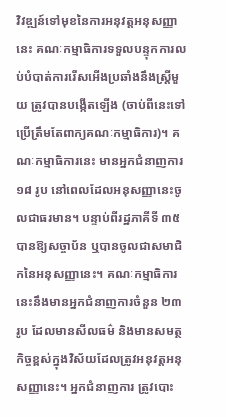វិវឌ្ឍន៍ទៅមុខនៃការអនុវត្តអនុសញ្ញានេះ គណៈកម្មាធិការទទួលបន្ទុកការលប់បំបាត់ការរើសអើងប្រឆាំងនឹងស្ត្រីមួយ ត្រូវបានបង្កើតឡើង (ចាប់ពីនេះទៅ ប្រើត្រឹមតែពាក្យគណៈកម្មាធិការ)។ គណៈកម្មាធិការនេះ មានអ្នកជំនាញការ ១៨ រូប នៅពេលដែលអនុសញ្ញានេះចូលជាធរមាន។ បន្ទាប់ពីរដ្ឋភាគីទី ៣៥ បានឱ្យសច្ចាប័ន ឬបានចូលជាសមាជិកនៃអនុសញ្ញានេះ។ គណៈកម្មាធិការនេះនឹងមានអ្នកជំនាញការចំនួន ២៣ រូប ដែលមានសីលធម៌ និងមានសមត្ថកិច្ចខ្ពស់ក្នុងវិស័យដែលត្រូវអនុវត្តអនុសញ្ញានេះ។ អ្នកជំនាញការ ត្រូវបោះ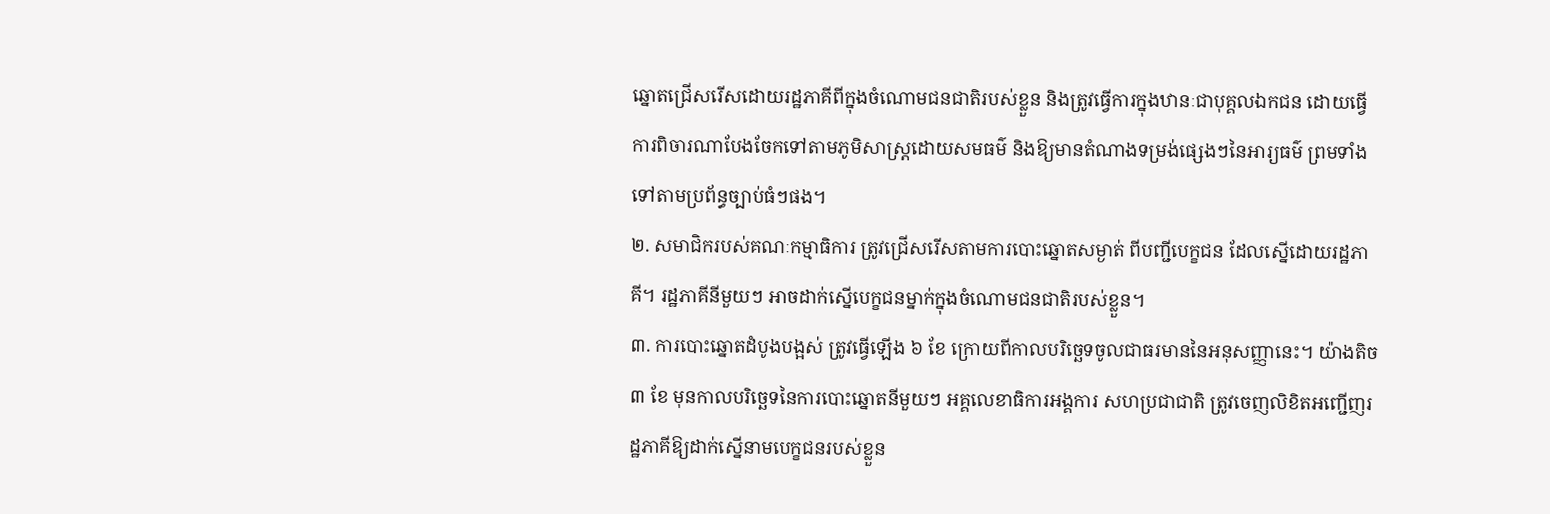ឆ្នោតជ្រើសរើសដោយរដ្ឋភាគីពីក្នុងចំណោមជនជាតិរបស់ខ្លួន និងត្រូវធ្វើការក្នុងឋានៈជាបុគ្គលឯកជន ដោយធ្វើការពិចារណាបែងចែកទៅតាមភូមិសាស្ត្រដោយសមធម៌ និងឱ្យមានតំណាងទម្រង់ផ្សេងៗនៃអារ្យធម៌ ព្រមទាំងទៅតាមប្រព័ន្ធច្បាប់ធំៗផង។
២. សមាជិករបស់គណៈកម្មាធិការ ត្រូវជ្រើសរើសតាមការបោះឆ្នោតសម្ងាត់ ពីបញ្ជីបេក្ខជន ដែលស្នើដោយរដ្ឋភាគី។ រដ្ឋភាគីនីមួយៗ អាចដាក់ស្នើបេក្ខជនម្នាក់ក្នុងចំណោមជនជាតិរបស់ខ្លួន។
៣. ការបោះឆ្នោតដំបូងបង្អស់ ត្រូវធ្វើឡើង ៦ ខែ ក្រោយពីកាលបរិច្ឆេទចូលជាធរមាននៃអនុសញ្ញានេះ។ យ៉ាងតិច ៣ ខែ មុនកាលបរិច្ឆេទនៃការបោះឆ្នោតនីមួយៗ អគ្គលេខាធិការអង្គការ សហប្រជាជាតិ ត្រូវចេញលិខិតអញ្ជើញរដ្ឋភាគីឱ្យដាក់ស្នើនាមបេក្ខជនរបស់ខ្លួន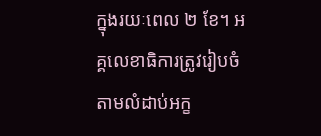ក្នុងរយៈពេល ២ ខែ។ អគ្គលេខាធិការត្រូវរៀបចំតាមលំដាប់អក្ខ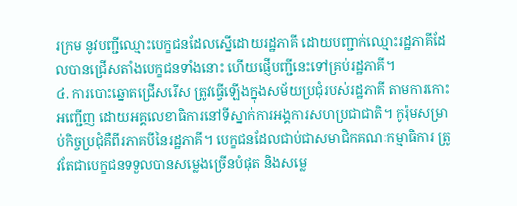រក្រម នូវបញ្ជីឈ្មោះបេក្ខជនដែលស្នើដោយរដ្ឋភាគី ដោយបញ្ជាក់ឈ្មោះរដ្ឋភាគីដែលបានជ្រើសតាំងបេក្ខជនទាំងនោះ ហើយផ្ញើបញ្ជីនេះទៅគ្រប់រដ្ឋភាគី។
៤. ការបោះឆ្នោតជ្រើសរើស ត្រូវធ្វើឡើងក្នុងសម័យប្រជុំរបស់រដ្ឋភាគី តាមការកោះអញ្ជើញ ដោយអគ្គលេខាធិការនៅទីស្នាក់ការអង្គការសហប្រជាជាតិ។ កូរ៉ុមសម្រាប់កិច្ចប្រជុំគឺពីរភាគបីនៃរដ្ឋភាគី។ បេក្ខជនដែលជាប់ជាសមាជិកគណៈកម្មាធិការ ត្រូវតែជាបេក្ខជនទទួលបានសម្លេងច្រើនបំផុត និងសម្លេ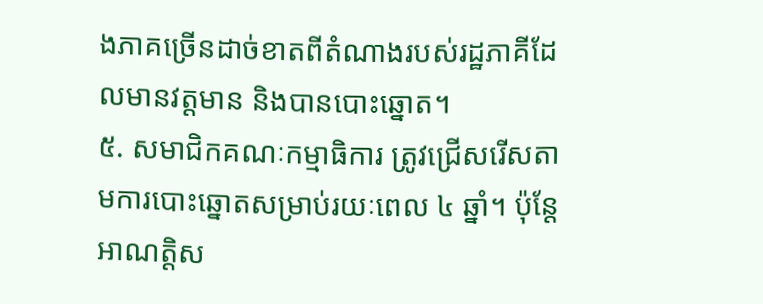ងភាគច្រើនដាច់ខាតពីតំណាងរបស់រដ្ឋភាគីដែលមានវត្តមាន និងបានបោះឆ្នោត។
៥. សមាជិកគណៈកម្មាធិការ ត្រូវជ្រើសរើសតាមការបោះឆ្នោតសម្រាប់រយៈពេល ៤ ឆ្នាំ។ ប៉ុន្តែ អាណត្តិស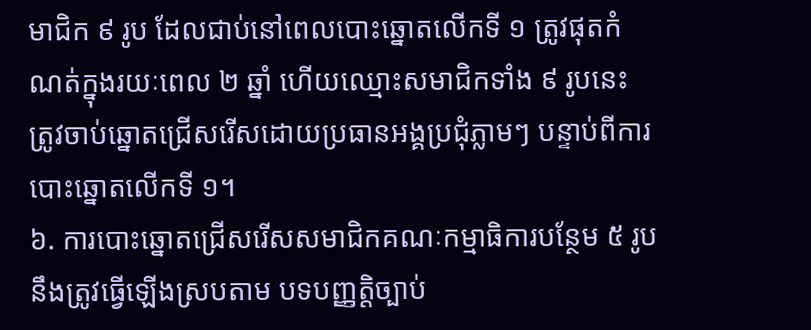មាជិក ៩ រូប ដែលជាប់នៅពេលបោះឆ្នោតលើកទី ១ ត្រូវផុតកំណត់ក្នុងរយៈពេល ២ ឆ្នាំ ហើយឈ្មោះសមាជិកទាំង ៩ រូបនេះ ត្រូវចាប់ឆ្នោតជ្រើសរើសដោយប្រធានអង្គប្រជុំភ្លាមៗ បន្ទាប់ពីការបោះឆ្នោតលើកទី ១។
៦. ការបោះឆ្នោតជ្រើសរើសសមាជិកគណៈកម្មាធិការបន្ថែម ៥ រូប នឹងត្រូវធ្វើឡើងស្របតាម បទបញ្ញត្តិច្បាប់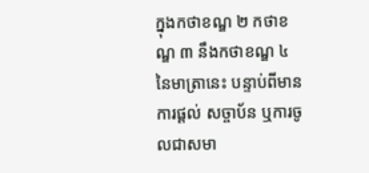ក្នុងកថាខណ្ឌ ២ កថាខណ្ឌ ៣ នឹងកថាខណ្ឌ ៤ នៃមាត្រានេះ បន្ទាប់ពីមានការផ្ដល់ សច្ចាប័ន ឬការចូលជាសមា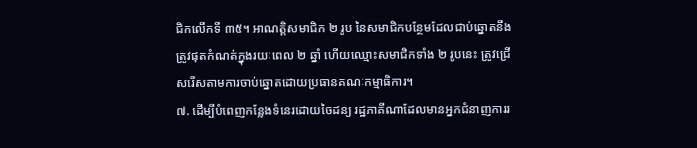ជិកលើកទី ៣៥។ អាណត្តិសមាជិក ២ រូប នៃសមាជិកបន្ថែមដែលជាប់ឆ្នោតនឹងត្រូវផុតកំណត់ក្នុងរយៈពេល ២ ឆ្នាំ ហើយឈ្មោះសមាជិកទាំង ២ រូបនេះ ត្រូវជ្រើសរើសតាមការចាប់ឆ្នោតដោយប្រធានគណៈកម្មាធិការ។
៧. ដើម្បីបំពេញកន្លែងទំនេរដោយចៃដន្យ រដ្ឋភាគីណាដែលមានអ្នកជំនាញការរ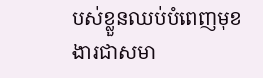បស់ខ្លួនឈប់បំពេញមុខងារជាសមា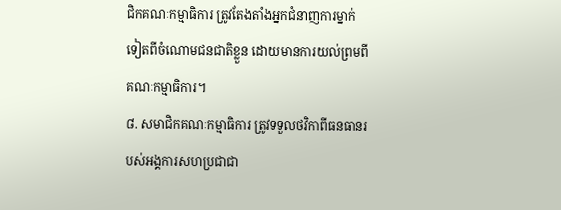ជិកគណៈកម្មាធិការ ត្រូវតែងតាំងអ្នកជំនាញការម្នាក់ទៀតពីចំណោមជនជាតិខ្លួន ដោយមានការយល់ព្រមពីគណៈកម្មាធិការ។
៨. សមាជិកគណៈកម្មាធិការ ត្រូវទទួលថវិកាពីធនធានរបស់អង្គការសហប្រជាជា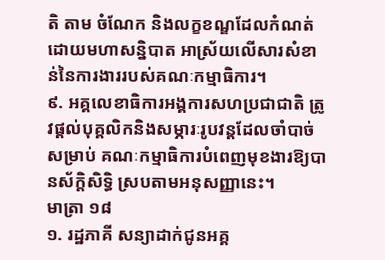តិ តាម ចំណែក និងលក្ខខណ្ឌដែលកំណត់ដោយមហាសន្និបាត អាស្រ័យលើសារសំខាន់នៃការងាររបស់គណៈកម្មាធិការ។
៩. អគ្គលេខាធិការអង្គការសហប្រជាជាតិ ត្រូវផ្ដល់បុគ្គលិកនិងសម្ភារៈរូបវន្តដែលចាំបាច់សម្រាប់ គណៈកម្មាធិការបំពេញមុខងារឱ្យបានស័ក្ដិសិទ្ធិ ស្របតាមអនុសញ្ញានេះ។
មាត្រា ១៨
១. រដ្ឋភាគី សន្យាដាក់ជូនអគ្គ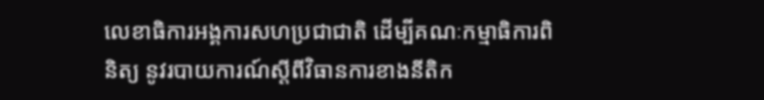លេខាធិការអង្គការសហប្រជាជាតិ ដើម្បីគណៈកម្មាធិការពិនិត្យ នូវរបាយការណ៍ស្តីពីវិធានការខាងនីតិក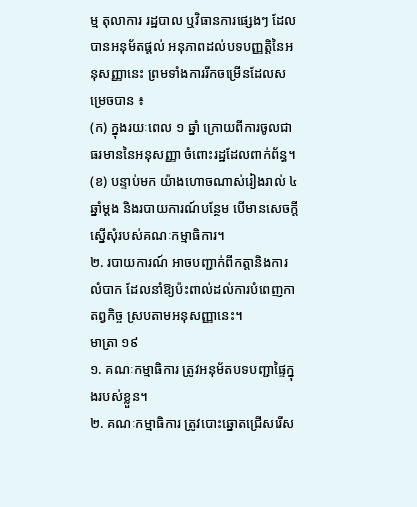ម្ម តុលាការ រដ្ឋបាល ឬវិធានការផ្សេងៗ ដែលបានអនុម័តផ្ដល់ អនុភាពដល់បទបញ្ញត្តិនៃអនុសញ្ញានេះ ព្រមទាំងការរីកចម្រើនដែលសម្រេចបាន ៖
(ក) ក្នុងរយៈពេល ១ ឆ្នាំ ក្រោយពីការចូលជាធរមាននៃអនុសញ្ញា ចំពោះរដ្ឋដែលពាក់ព័ន្ធ។
(ខ) បន្ទាប់មក យ៉ាងហោចណាស់រៀងរាល់ ៤ ឆ្នាំម្ដង និងរបាយការណ៍បន្ថែម បើមានសេចក្ដីស្នើសុំរបស់គណៈកម្មាធិការ។
២. របាយការណ៍ អាចបញ្ជាក់ពីកត្តានិងការលំបាក ដែលនាំឱ្យប៉ះពាល់ដល់ការបំពេញកាតព្វកិច្ច ស្របតាមអនុសញ្ញានេះ។
មាត្រា ១៩
១. គណៈកម្មាធិការ ត្រូវអនុម័តបទបញ្ជាផ្ទៃក្នុងរបស់ខ្លួន។
២. គណៈកម្មាធិការ ត្រូវបោះឆ្នោតជ្រើសរើស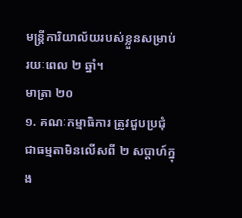មន្ត្រីការិយាល័យរបស់ខ្លួនសម្រាប់រយៈពេល ២ ឆ្នាំ។
មាត្រា ២០
១. គណៈកម្មាធិការ ត្រូវជួបប្រជុំជាធម្មតាមិនលើសពី ២ សប្តាហ៍ក្នុង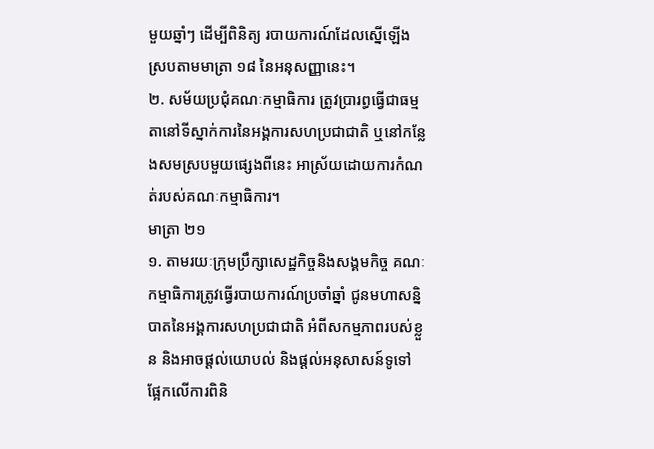មួយឆ្នាំៗ ដើម្បីពិនិត្យ របាយការណ៍ដែលស្នើឡើង ស្របតាមមាត្រា ១៨ នៃអនុសញ្ញានេះ។
២. សម័យប្រជុំគណៈកម្មាធិការ ត្រូវប្រារព្ធធ្វើជាធម្មតានៅទីស្នាក់ការនៃអង្គការសហប្រជាជាតិ ឬនៅកន្លែងសមស្របមួយផ្សេងពីនេះ អាស្រ័យដោយការកំណត់របស់គណៈកម្មាធិការ។
មាត្រា ២១
១. តាមរយៈក្រុមប្រឹក្សាសេដ្ឋកិច្ចនិងសង្គមកិច្ច គណៈកម្មាធិការត្រូវធ្វើរបាយការណ៍ប្រចាំឆ្នាំ ជូនមហាសន្និបាតនៃអង្គការសហប្រជាជាតិ អំពីសកម្មភាពរបស់ខ្លួន និងអាចផ្ដល់យោបល់ និងផ្ដល់អនុសាសន៍ទូទៅ ផ្អែកលើការពិនិ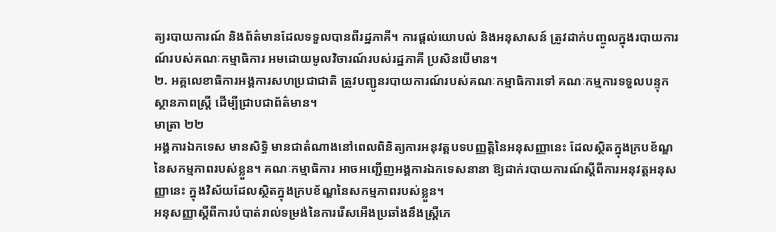ត្យរបាយការណ៍ និងព័ត៌មានដែលទទួលបានពីរដ្ឋភាគី។ ការផ្ដល់យោបល់ និងអនុសាសន៍ ត្រូវដាក់បញ្ចូលក្នុងរបាយការណ៍របស់គណៈកម្មាធិការ អមដោយមូលវិចារណ៍របស់រដ្ឋភាគី ប្រសិនបើមាន។
២. អគ្គលេខាធិការអង្គការសហប្រជាជាតិ ត្រូវបញ្ជូនរបាយការណ៍របស់គណៈកម្មាធិការទៅ គណៈកម្មការទទួលបន្ទុកស្ថានភាពស្ត្រី ដើម្បីជ្រាបជាព័ត៌មាន។
មាត្រា ២២
អង្គការឯកទេស មានសិទ្ធិ មានជាតំណាងនៅពេលពិនិត្យការអនុវត្តបទបញ្ញត្តិនៃអនុសញ្ញានេះ ដែលស្ថិតក្នុងក្របខ័ណ្ឌនៃសកម្មភាពរបស់ខ្លួន។ គណៈកម្មាធិការ អាចអញ្ជើញអង្គការឯកទេសនានា ឱ្យដាក់របាយការណ៍ស្តីពីការអនុវត្តអនុសញ្ញានេះ ក្នុងវិស័យដែលស្ថិតក្នុងក្របខ័ណ្ឌនៃសកម្មភាពរបស់ខ្លួន។
អនុសញ្ញាស្ដីពីការបំបាត់រាល់ទម្រង់នៃការរើសអើងប្រឆាំងនឹងស្ត្រីភេ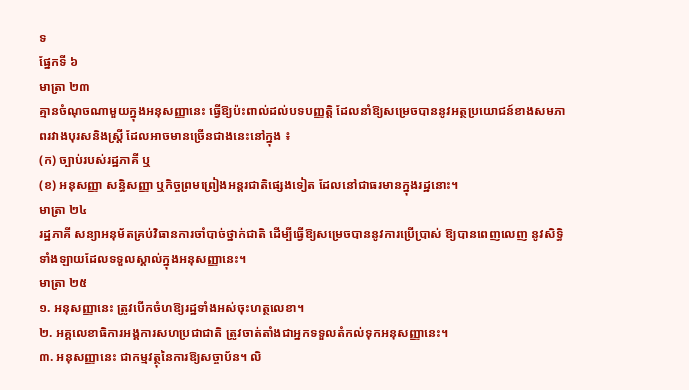ទ
ផ្នែកទី ៦
មាត្រា ២៣
គ្មានចំណុចណាមួយក្នុងអនុសញ្ញានេះ ធ្វើឱ្យប៉ះពាល់ដល់បទបញ្ញត្តិ ដែលនាំឱ្យសម្រេចបាននូវអត្ថប្រយោជន៍ខាងសមភាពរវាងបុរសនិងស្ត្រី ដែលអាចមានច្រើនជាងនេះនៅក្នុង ៖
(ក) ច្បាប់របស់រដ្ឋភាគី ឬ
(ខ) អនុសញ្ញា សន្ធិសញ្ញា ឬកិច្ចព្រមព្រៀងអន្តរជាតិផ្សេងទៀត ដែលនៅជាធរមានក្នុងរដ្ឋនោះ។
មាត្រា ២៤
រដ្ឋភាគី សន្យាអនុម័តគ្រប់វិធានការចាំបាច់ថ្នាក់ជាតិ ដើម្បីធ្វើឱ្យសម្រេចបាននូវការប្រើប្រាស់ ឱ្យបានពេញលេញ នូវសិទ្ធិទាំងឡាយដែលទទួលស្គាល់ក្នុងអនុសញ្ញានេះ។
មាត្រា ២៥
១. អនុសញ្ញានេះ ត្រូវបើកចំហឱ្យរដ្ឋទាំងអស់ចុះហត្ថលេខា។
២. អគ្គលេខាធិការអង្គការសហប្រជាជាតិ ត្រូវចាត់តាំងជាអ្នកទទួលតំកល់ទុកអនុសញ្ញានេះ។
៣. អនុសញ្ញានេះ ជាកម្មវត្ថុនៃការឱ្យសច្ចាប័ន។ លិ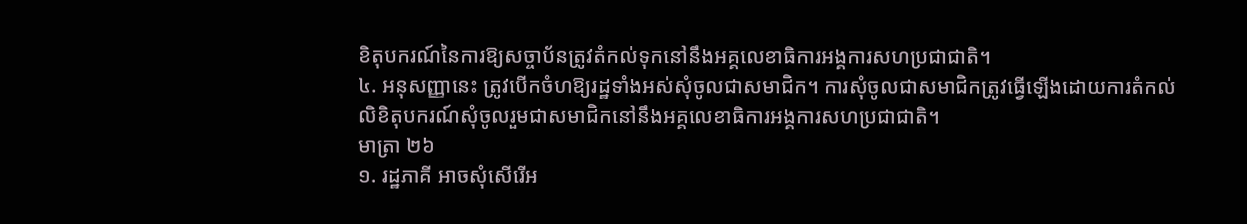ខិតុបករណ៍នៃការឱ្យសច្ចាប័នត្រូវតំកល់ទុកនៅនឹងអគ្គលេខាធិការអង្គការសហប្រជាជាតិ។
៤. អនុសញ្ញានេះ ត្រូវបើកចំហឱ្យរដ្ឋទាំងអស់សុំចូលជាសមាជិក។ ការសុំចូលជាសមាជិកត្រូវធ្វើឡើងដោយការតំកល់លិខិតុបករណ៍សុំចូលរួមជាសមាជិកនៅនឹងអគ្គលេខាធិការអង្គការសហប្រជាជាតិ។
មាត្រា ២៦
១. រដ្ឋភាគី អាចសុំសើរើអ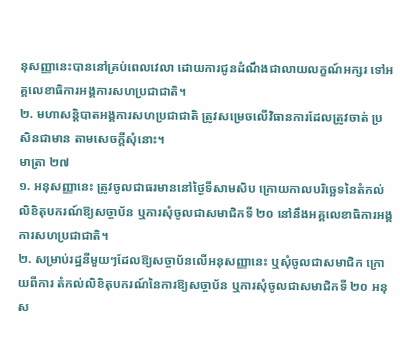នុសញ្ញានេះបាននៅគ្រប់ពេលវេលា ដោយការជូនដំណឹងជាលាយលក្ខណ៍អក្សរ ទៅអគ្គលេខាធិការអង្គការសហប្រជាជាតិ។
២. មហាសន្តិបាតអង្គការសហប្រជាជាតិ ត្រូវសម្រេចលើវិធានការដែលត្រូវចាត់ ប្រសិនជាមាន តាមសេចក្ដីសុំនោះ។
មាត្រា ២៧
១. អនុសញ្ញានេះ ត្រូវចូលជាធរមាននៅថ្ងៃទីសាមសិប ក្រោយកាលបរិច្ឆេទនៃតំកល់លិខិតុបករណ៍ឱ្យសច្ចាប័ន ឬការសុំចូលជាសមាជិកទី ២០ នៅនឹងអគ្គលេខាធិការអង្គការសហប្រជាជាតិ។
២. សម្រាប់រដ្ឋនីមួយៗដែលឱ្យសច្ចាប័នលើអនុសញ្ញានេះ ឬសុំចូលជាសមាជិក ក្រោយពីការ តំកល់លិខិតុបករណ៍នៃការឱ្យសច្ចាប័ន ឬការសុំចូលជាសមាជិកទី ២០ អនុស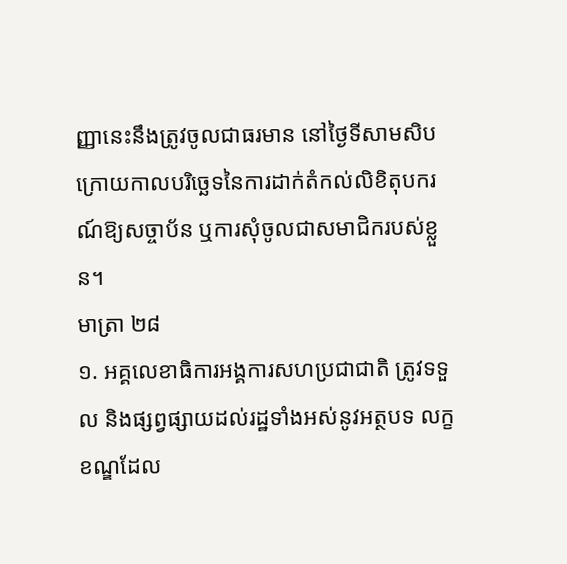ញ្ញានេះនឹងត្រូវចូលជាធរមាន នៅថ្ងៃទីសាមសិប ក្រោយកាលបរិច្ឆេទនៃការដាក់តំកល់លិខិតុបករណ៍ឱ្យសច្ចាប័ន ឬការសុំចូលជាសមាជិករបស់ខ្លួន។
មាត្រា ២៨
១. អគ្គលេខាធិការអង្គការសហប្រជាជាតិ ត្រូវទទួល និងផ្សព្វផ្សាយដល់រដ្ឋទាំងអស់នូវអត្ថបទ លក្ខខណ្ឌដែល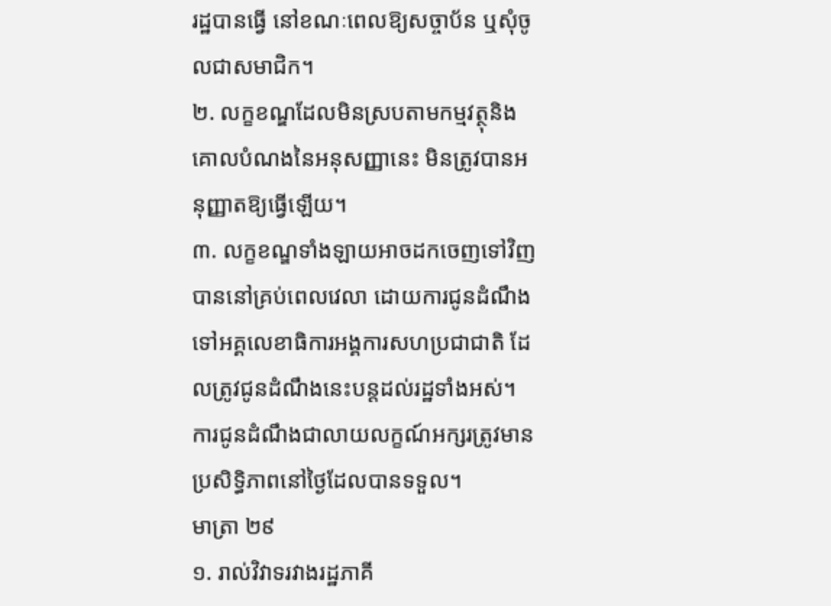រដ្ឋបានធ្វើ នៅខណៈពេលឱ្យសច្ចាប័ន ឬសុំចូលជាសមាជិក។
២. លក្ខខណ្ឌដែលមិនស្របតាមកម្មវត្ថុនិងគោលបំណងនៃអនុសញ្ញានេះ មិនត្រូវបានអនុញ្ញាតឱ្យធ្វើឡើយ។
៣. លក្ខខណ្ឌទាំងឡាយអាចដកចេញទៅវិញបាននៅគ្រប់ពេលវេលា ដោយការជូនដំណឹងទៅអគ្គលេខាធិការអង្គការសហប្រជាជាតិ ដែលត្រូវជូនដំណឹងនេះបន្តដល់រដ្ឋទាំងអស់។ ការជូនដំណឹងជាលាយលក្ខណ៍អក្សរត្រូវមានប្រសិទ្ធិភាពនៅថ្ងៃដែលបានទទួល។
មាត្រា ២៩
១. រាល់វិវាទរវាងរដ្ឋភាគី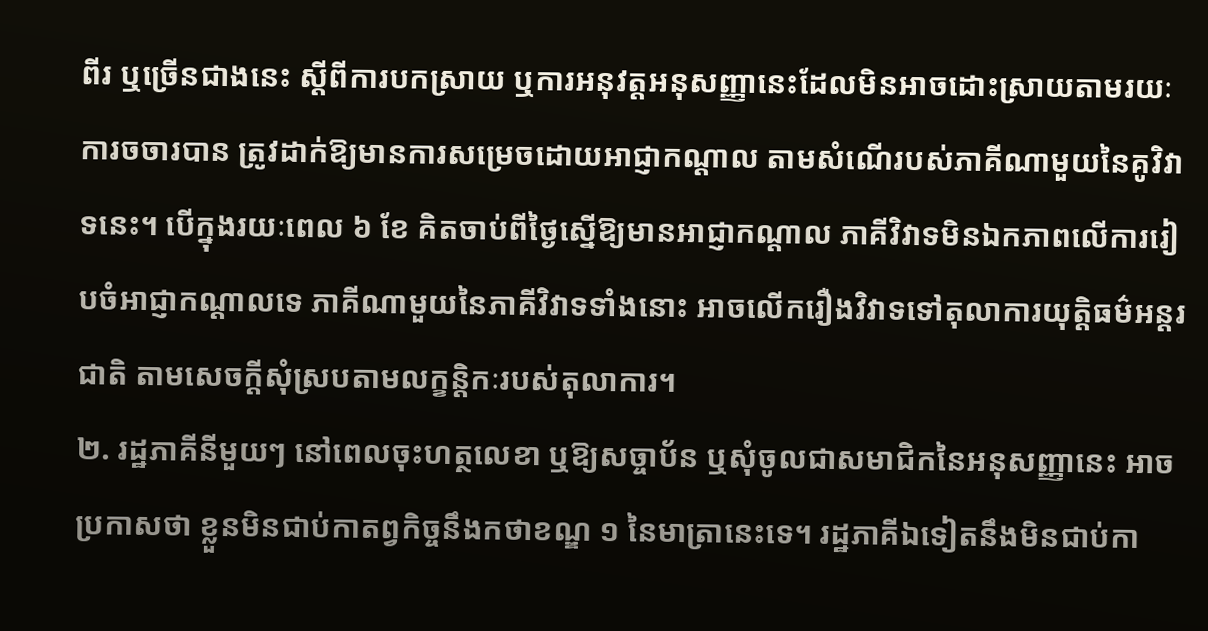ពីរ ឬច្រើនជាងនេះ ស្ដីពីការបកស្រាយ ឬការអនុវត្តអនុសញ្ញានេះដែលមិនអាចដោះស្រាយតាមរយៈការចចារបាន ត្រូវដាក់ឱ្យមានការសម្រេចដោយអាជ្ញាកណ្ដាល តាមសំណើរបស់ភាគីណាមួយនៃគូវិវាទនេះ។ បើក្នុងរយៈពេល ៦ ខែ គិតចាប់ពីថ្ងៃស្នើឱ្យមានអាជ្ញាកណ្ដាល ភាគីវិវាទមិនឯកភាពលើការរៀបចំអាជ្ញាកណ្ដាលទេ ភាគីណាមួយនៃភាគីវិវាទទាំងនោះ អាចលើករឿងវិវាទទៅតុលាការយុត្តិធម៌អន្តរជាតិ តាមសេចក្ដីសុំស្របតាមលក្ខន្តិកៈរបស់តុលាការ។
២. រដ្ឋភាគីនីមួយៗ នៅពេលចុះហត្ថលេខា ឬឱ្យសច្ចាប័ន ឬសុំចូលជាសមាជិកនៃអនុសញ្ញានេះ អាចប្រកាសថា ខ្លួនមិនជាប់កាតព្វកិច្ចនឹងកថាខណ្ឌ ១ នៃមាត្រានេះទេ។ រដ្ឋភាគីឯទៀតនឹងមិនជាប់កា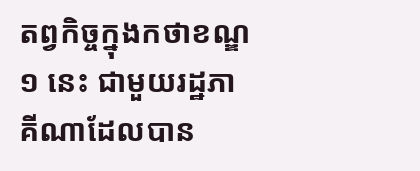តព្វកិច្ចក្នុងកថាខណ្ឌ ១ នេះ ជាមួយរដ្ឋភាគីណាដែលបាន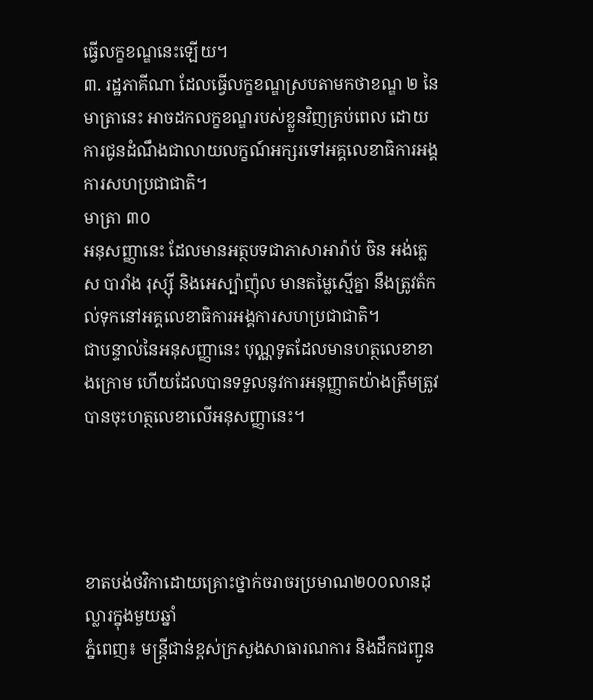ធ្វើលក្ខខណ្ឌនេះឡើយ។
៣. រដ្ឋភាគីណា ដែលធ្វើលក្ខខណ្ឌស្របតាមកថាខណ្ឌ ២ នៃមាត្រានេះ អាចដកលក្ខខណ្ឌរបស់ខ្លួនវិញគ្រប់ពេល ដោយការជូនដំណឹងជាលាយលក្ខណ៍អក្សរទៅអគ្គលេខាធិការអង្គការសហប្រជាជាតិ។
មាត្រា ៣០
អនុសញ្ញានេះ ដែលមានអត្ថបទជាភាសាអារ៉ាប់ ចិន អង់គ្លេស បារាំង រុស្ស៊ី និងអេស្ប៉ាញ៉ុល មានតម្លៃស្មើគ្នា នឹងត្រូវតំកល់ទុកនៅអគ្គលេខាធិការអង្គការសហប្រជាជាតិ។
ជាបន្ទាល់នៃអនុសញ្ញានេះ បុណ្ណទូតដែលមានហត្ថលេខាខាងក្រោម ហើយដែលបានទទួលនូវការអនុញ្ញាតយ៉ាងត្រឹមត្រូវ បានចុះហត្ថលេខាលើអនុសញ្ញានេះ។




ខាតបង់ថវិកាដោយគ្រោះថ្នាក់ចរាចរប្រមាណ២០០លានដុល្លារក្នុងមួយឆ្នាំ
ភ្នំពេញ៖ មន្ត្រីជាន់ខ្ពស់ក្រសួងសាធារណការ និងដឹកជញ្ជូន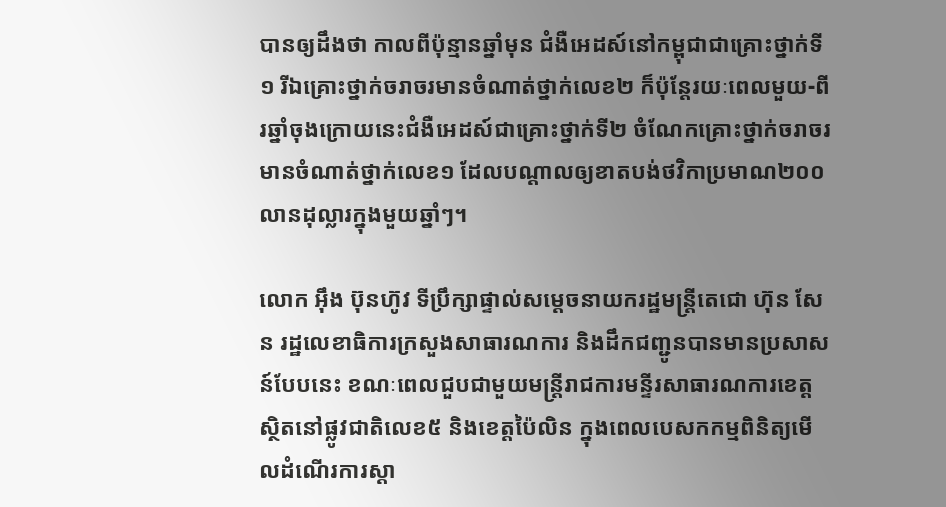បានឲ្យដឹងថា កាលពីប៉ុន្មានឆ្នាំមុន ជំងឺអេដស៍នៅកម្ពុជាជាគ្រោះថ្នាក់ទី១ រីឯគ្រោះថ្នាក់ចរាចរមានចំណាត់ថ្នាក់លេខ២ ក៏ប៉ុន្តែរយៈពេលមួយ-ពីរឆ្នាំចុងក្រោយនេះជំងឺអេដស៍ជាគ្រោះថ្នាក់ទី២ ចំណែកគ្រោះថ្នាក់ចរាចរមានចំណាត់ថ្នាក់លេខ១ ដែលបណ្ដាលឲ្យខាតបង់ថវិកាប្រមាណ២០០លានដុល្លារក្នុងមួយឆ្នាំៗ។

លោក អ៊ឹង ប៊ុនហ៊ូវ ទីប្រឹក្សាផ្ទាល់សម្ដេចនាយករដ្ឋមន្ត្រីតេជោ ហ៊ុន សែន រដ្ឋលេខាធិការក្រសួងសាធារណការ និងដឹកជញ្ជូនបានមានប្រសាសន៍បែបនេះ ខណៈពេលជួបជាមួយមន្ត្រីរាជការមន្ទីរសាធារណការខេត្ត ស្ថិតនៅផ្លូវជាតិលេខ៥ និងខេត្តប៉ៃលិន ក្នុងពេលបេសកកម្មពិនិត្យមើលដំណើរការស្ដា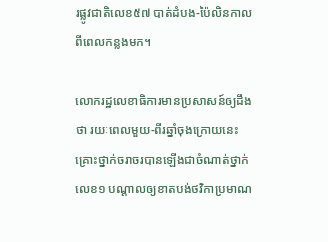រផ្លូវជាតិលេខ៥៧ បាត់ដំបង-ប៉ៃលិនកាលពីពេលកន្លងមក។

លោករដ្ឋលេខាធិការមានប្រសាសន៍ឲ្យដឹងថា រយៈពេលមួយ-ពីរឆ្នាំចុងក្រោយនេះ គ្រោះថ្នាក់ចរាចរបានឡើងជាចំណាត់ថ្នាក់លេខ១ បណ្ដាលឲ្យខាតបង់ថវិកាប្រមាណ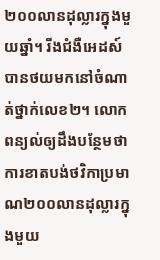២០០លានដុល្លារក្នុងមួយឆ្នាំ។ រីងជំងឺអេដស៍បានថយមកនៅចំណាត់ថ្នាក់លេខ២។ លោកពន្យល់ឲ្យដឹងបន្ថែមថា ការខាតបង់ថវិកាប្រមាណ២០០លានដុល្លារក្នុងមួយ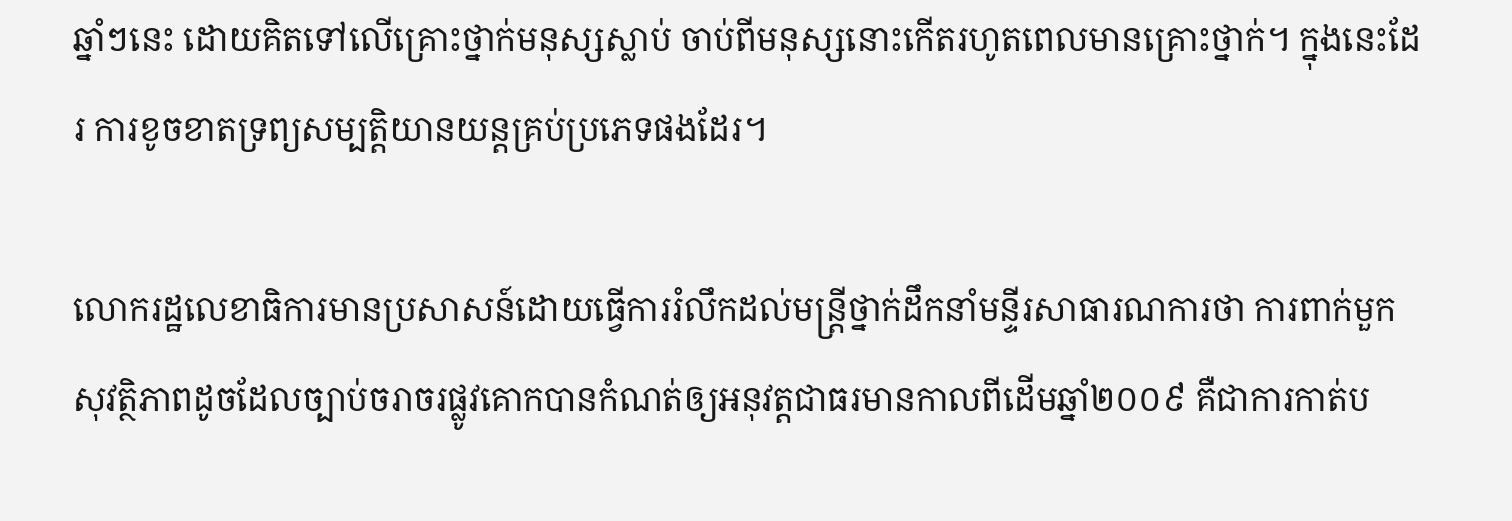ឆ្នាំៗនេះ ដោយគិតទៅលើគ្រោះថ្នាក់មនុស្សស្លាប់ ចាប់ពីមនុស្សនោះកើតរហូតពេលមានគ្រោះថ្នាក់។ ក្នុងនេះដែរ ការខូចខាតទ្រព្យសម្បត្តិយានយន្តគ្រប់ប្រភេទផងដែរ។

លោករដ្ឋលេខាធិការមានប្រសាសន៍ដោយធ្វើការរំលឹកដល់មន្ត្រីថ្នាក់ដឹកនាំមន្ទីរសាធារណការថា ការពាក់មួកសុវត្ថិភាពដូចដែលច្បាប់ចរាចរផ្លូវគោកបានកំណត់ឲ្យអនុវត្តជាធរមានកាលពីដើមឆ្នាំ២០០៩ គឺជាការកាត់ប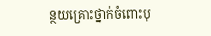ន្ថយគ្រោះថ្នាក់ចំពោះបុ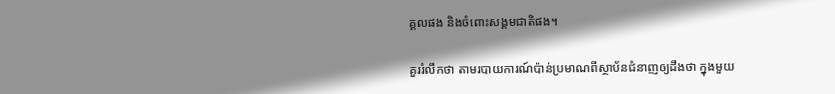គ្គលផង និងចំពោះសង្គមជាតិផង។

គួររំលឹកថា តាមរបាយការណ៍ប៉ាន់ប្រមាណពីស្ថាប័នជំនាញឲ្យដឹងថា ក្នុងមួយ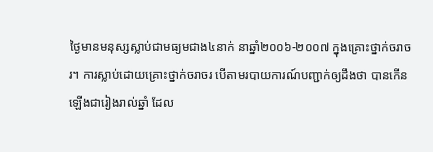ថ្ងៃមានមនុស្សស្លាប់ជាមធ្យមជាង៤នាក់ នាឆ្នាំ២០០៦-២០០៧ ក្នុងគ្រោះថ្នាក់ចរាចរ។ ការស្លាប់ដោយគ្រោះថ្នាក់ចរាចរ បើតាមរបាយការណ៍បញ្ជាក់ឲ្យដឹងថា បានកើនឡើងជារៀងរាល់ឆ្នាំ ដែល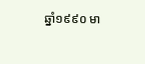ឆ្នាំ១៩៩០ មា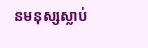នមនុស្សស្លាប់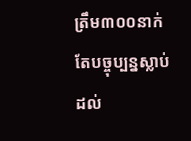ត្រឹម៣០០នាក់ តែបច្ចុប្បន្នស្លាប់ដល់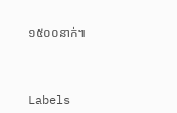១៥០០នាក់៕



Labels